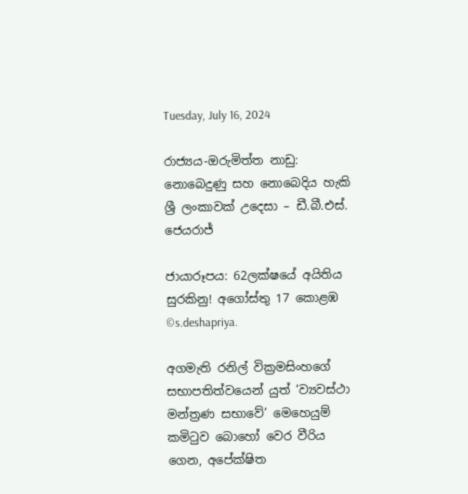Tuesday, July 16, 2024

රාජ්‍යය-ඔරුමිත්ත නාඩු: නොබෙදුණු සහ නොබෙදිය හැකි ශ්‍රී ලංකාවක් උදෙසා – ඩී.බී.එස්. ජෙයරාජ්

ජායාරූපය: 62ලක්ෂයේ අයිතිය සුරකිනු! අගෝස්තු 17 කොළඹ ©s.deshapriya.

අගමැති රනිල් වික්‍රමසිංහගේ සභාපතිත්වයෙන් යුත් ‘ව්‍යවස්ථා මන්ත්‍රණ සභාවේ’ මෙහෙයුම් කමිටුව බොහෝ වෙර වීරිය ගෙන, අපේක්ෂිත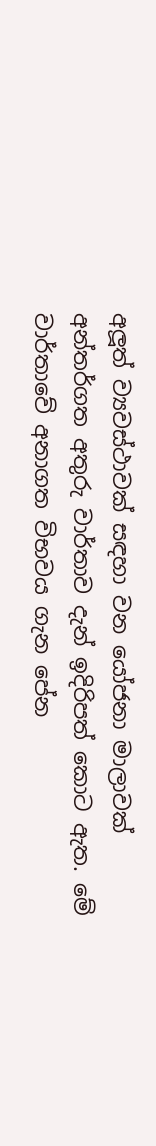අලූත් ව්‍යවස්ථාවක් සඳහා වන යෝජනා මාලාවක් අන්තර්ගත අතුරු වාර්තාව දැන් ඉදිරිපත් කොට ඇත. මේ වාර්තාවේ අනාගත විභවය ගැන පේන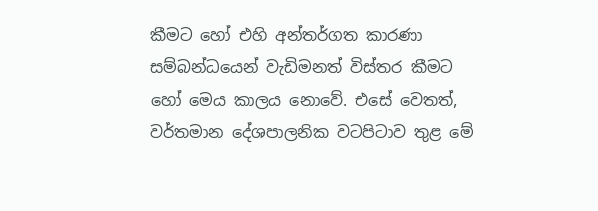කීමට හෝ එහි අන්තර්ගත කාරණා සම්බන්ධයෙන් වැඩිමනත් විස්තර කීමට හෝ මෙය කාලය නොවේ. එසේ වෙතත්, වර්තමාන දේශපාලනික වටපිටාව තුළ මේ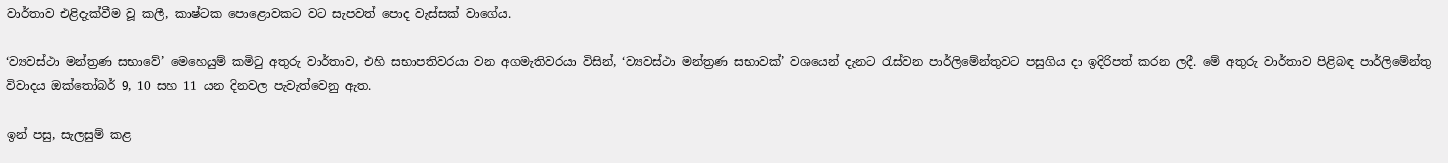වාර්තාව එළිදැක්වීම වූ කලී, කාෂ්ටක පොළොවකට වට සැපවත් පොද වැස්සක් වාගේය.

‘ව්‍යවස්ථා මන්ත්‍රණ සභාවේ’ මෙහෙයුම් කමිටු අතුරු වාර්තාව, එහි සභාපතිවරයා වන අගමැතිවරයා විසින්, ‘ව්‍යවස්ථා මන්ත්‍රණ සභාවක්’ වශයෙන් දැනට රැස්වන පාර්ලිමේන්තුවට පසුගිය දා ඉදිරිපත් කරන ලදී. මේ අතුරු වාර්තාව පිළිබඳ පාර්ලිමේන්තු විවාදය ඔක්තෝබර් 9, 10 සහ 11 යන දිනවල පැවැත්වෙනු ඇත.

ඉන් පසු, සැලසුම් කළ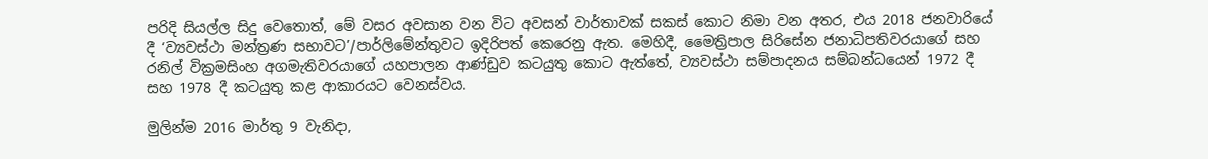පරිදි සියල්ල සිදු වෙතොත්, මේ වසර අවසාන වන විට අවසන් වාර්තාවක් සකස් කොට නිමා වන අතර, එය 2018 ජනවාරියේ දී ‘ව්‍යවස්ථා මන්ත්‍රණ සභාවට’/පාර්ලිමේන්තුවට ඉදිරිපත් කෙරෙනු ඇත. මෙහිදී, මෛත්‍රිපාල සිරිසේන ජනාධිපතිවරයාගේ සහ රනිල් වික්‍රමසිංහ අගමැතිවරයාගේ යහපාලන ආණ්ඩුව කටයුතු කොට ඇත්තේ, ව්‍යවස්ථා සම්පාදනය සම්බන්ධයෙන් 1972 දී සහ 1978 දී කටයුතු කළ ආකාරයට වෙනස්වය.

මුලින්ම 2016 මාර්තු 9 වැනිදා,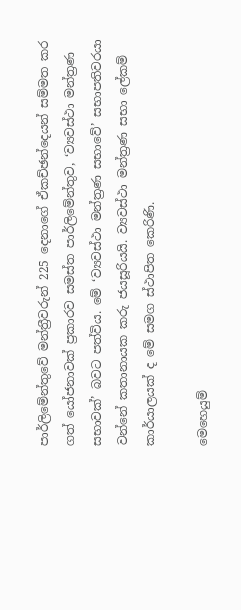පාර්ලිමේන්තුවේ මන්ත්‍රීවරුන් 225 දෙනාගේ ඒකච්ඡන්දෙයන් සම්මත කර ගත් යෝජනාවක් ප්‍රකාරව සමස්ත පාර්ලිමේන්තුව, ‘ව්‍යවස්ථා මන්ත්‍රණ සභාවක්’ බවට පත්විය. මේ ‘ව්‍යවස්ථා මන්ත්‍රණ සභාවේ’ සභාපතිවරයා වන්නේ කතානායක කරු ජයසූරියයි. ව්‍යවස්ථා මන්ත්‍රණ සභා ලේකම් කාර්යාලයක් ද මේ සමග ස්ථාපිත කෙරිණි.

මෙහෙයුම්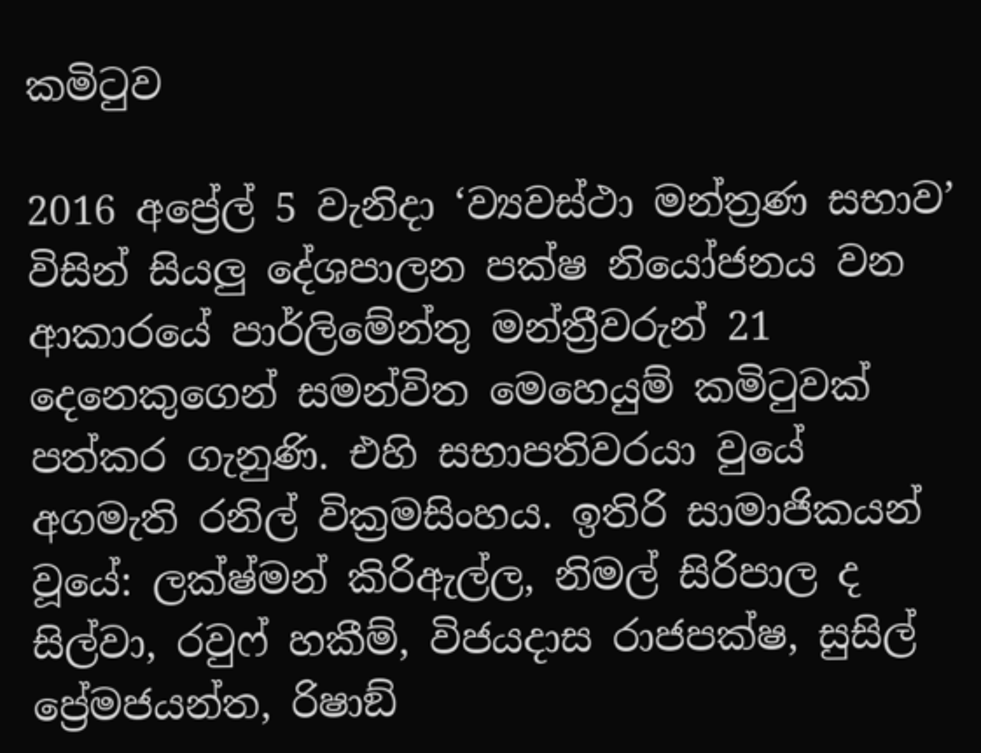කමිටුව

2016 අප්‍රේල් 5 වැනිදා ‘ව්‍යවස්ථා මන්ත්‍රණ සභාව’ විසින් සියලු දේශපාලන පක්ෂ නියෝජනය වන ආකාරයේ පාර්ලිමේන්තු මන්ත්‍රීවරුන් 21 දෙනෙකුගෙන් සමන්විත මෙහෙයුම් කමිටුවක් පත්කර ගැනුණි. එහි සභාපතිවරයා වුයේ අගමැති රනිල් වික්‍රමසිංහය. ඉතිරි සාමාජිකයන් වූයේ: ලක්ෂ්මන් කිරිඇල්ල, නිමල් සිරිපාල ද සිල්වා, රවුෆ් හකීම්, විජයදාස රාජපක්ෂ, සුසිල් ප්‍රේමජයන්ත, රිෂාඞ්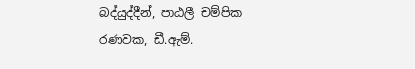බද්යුද්දීන්, පාඨලී චම්පික රණවක, ඩී.ඇම්.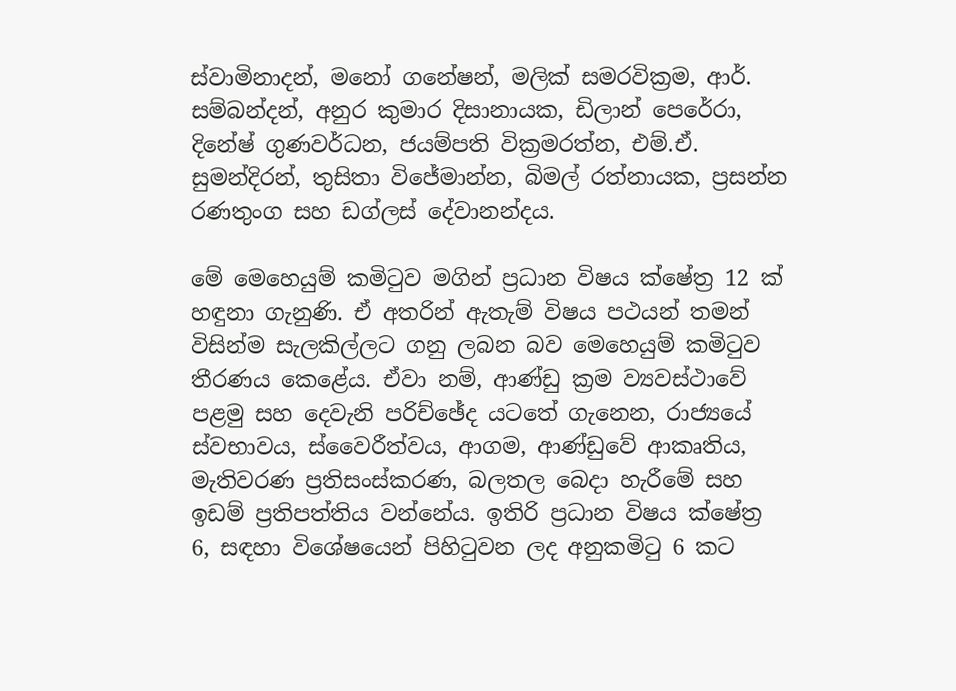ස්වාමිනාදන්, මනෝ ගනේෂන්, මලික් සමරවික්‍රම, ආර්. සම්බන්දන්, අනුර කුමාර දිසානායක, ඩිලාන් පෙරේරා, දිනේෂ් ගුණවර්ධන, ජයම්පති වික්‍රමරත්න, එම්.ඒ. සුමන්දිරන්, තුසිතා විජේමාන්න, බිමල් රත්නායක, ප්‍රසන්න රණතුංග සහ ඩග්ලස් දේවානන්දය.

මේ මෙහෙයුම් කමිටුව මගින් ප්‍රධාන විෂය ක්ෂේත්‍ර 12 ක් හඳුනා ගැනුණි. ඒ අතරින් ඇතැම් විෂය පථයන් තමන් විසින්ම සැලකිල්ලට ගනු ලබන බව මෙහෙයුම් කමිටුව තීරණය කෙළේය. ඒවා නම්, ආණ්ඩු ක්‍රම ව්‍යවස්ථාවේ පළමු සහ දෙවැනි පරිච්ඡේද යටතේ ගැනෙන, රාජ්‍යයේ ස්වභාවය, ස්වෛරීත්වය, ආගම, ආණ්ඩුවේ ආකෘතිය, මැතිවරණ ප්‍රතිසංස්කරණ, බලතල බෙදා හැරීමේ සහ ඉඩම් ප්‍රතිපත්තිය වන්නේය. ඉතිරි ප්‍රධාන විෂය ක්ෂේත්‍ර 6, සඳහා විශේෂයෙන් පිහිටුවන ලද අනුකමිටු 6 කට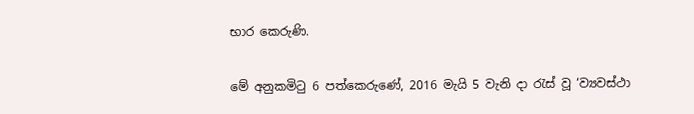භාර කෙරුණි.

මේ අනුකමිටු 6 පත්කෙරුණේ, 2016 මැයි 5 වැනි දා රැස් වූ ‘ව්‍යවස්ථා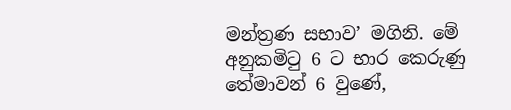මන්ත්‍රණ සභාව’ මගිනි. මේ අනුකමිටු 6 ට භාර කෙරුණු තේමාවන් 6 වුණේ,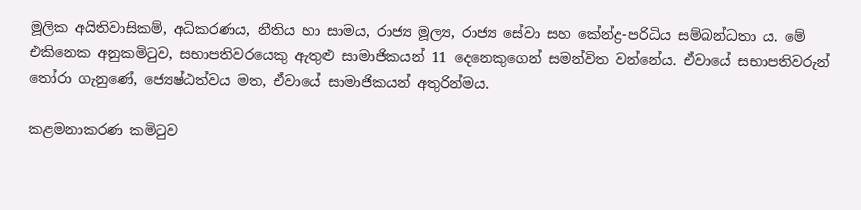මූලික අයිතිවාසිකම්, අධිකරණය, නීතිය හා සාමය, රාජ්‍ය මූල්‍ය, රාජ්‍ය සේවා සහ කේන්ද්‍ර-පරිධිය සම්බන්ධතා ය. මේ එකිනෙක අනුකමිටුව, සභාපතිවරයෙකු ඇතුළු සාමාජිකයන් 11 දෙනෙකුගෙන් සමන්විත වන්නේය. ඒවායේ සභාපතිවරුන් තෝරා ගැනුණේ, ජ්‍යෙෂ්ඨත්වය මත, ඒවායේ සාමාජිකයන් අතුරින්මය.

කළමනාකරණ කමිටුව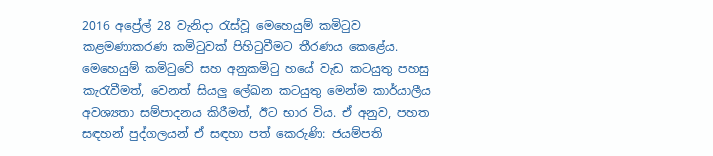2016 අප්‍රේල් 28 වැනිදා රැස්වූ මෙහෙයුම් කමිටුව කළමණාකරණ කමිටුවක් පිහිටුවීමට තීරණය කෙළේය. මෙහෙයුම් කමිටුවේ සහ අනුකමිටු හයේ වැඩ කටයුතු පහසු කැරැවීමත්, වෙනත් සියලු ලේඛන කටයුතු මෙන්ම කාර්යාලීය අවශ්‍යතා සම්පාදනය කිරීමත්, ඊට භාර විය. ඒ අනුව, පහත සඳහන් පුද්ගලයන් ඒ සඳහා පත් කෙරුණි: ජයම්පති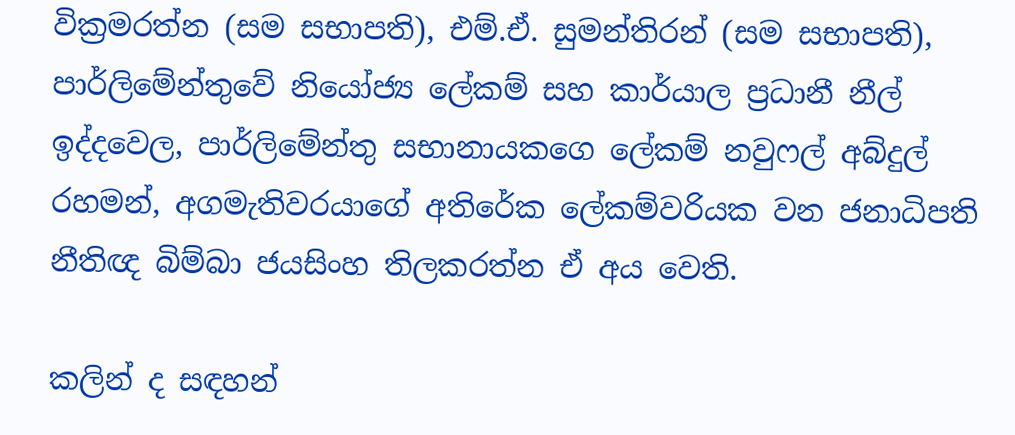වික්‍රමරත්න (සම සභාපති), එම්.ඒ. සුමන්තිරන් (සම සභාපති), පාර්ලිමේන්තුවේ නියෝජ්‍ය ලේකම් සහ කාර්යාල ප්‍රධානී නීල් ඉද්දවෙල, පාර්ලිමේන්තු සභානායකග‍ෙ ලේකම් නවුෆල් අබ්දුල් රහමන්, අගමැතිවරයාගේ අතිරේක ලේකම්වරියක වන ජනාධිපති නීතිඥ බිම්බා ජයසිංහ තිලකරත්න ඒ අය වෙති.

කලින් ද සඳහන්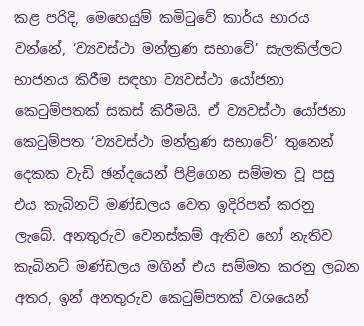කළ පරිදි, මෙහෙයුම් කමිටුවේ කාර්ය භාරය වන්නේ, ‘ව්‍යවස්ථා මන්ත්‍රණ සභාවේ’ සැලකිල්ලට භාජනය කිරීම සඳහා ව්‍යවස්ථා යෝජනා කෙටුම්පතක් සකස් කිරීමයි. ඒ ව්‍යවස්ථා යෝජනා කෙටුම්පත ‘ව්‍යවස්ථා මන්ත්‍රණ සභාවේ’ තුනෙන් දෙකක වැඩි ඡන්දයෙන් පිළිගෙන සම්මත වූ පසු එය කැබිනට් මණ්ඩලය වෙත ඉදිරිපත් කරනු ලැබේ. අනතුරුව වෙනස්කම් ඇතිව හෝ නැතිව කැබිනට් මණ්ඩලය මගින් එය සම්මත කරනු ලබන අතර, ඉන් අනතුරුව කෙටුම්පතක් වශයෙන්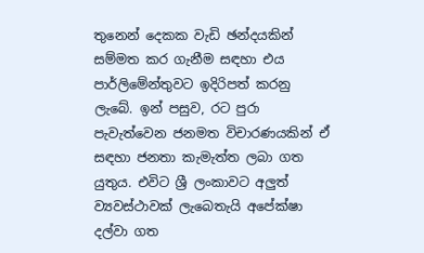තුනෙන් දෙකක වැඩි ඡන්දයකින් සම්මත කර ගැනීම සඳහා එය පාර්ලිමේන්තුවට ඉදිරිපත් කරනු ලැබේ. ඉන් පසුව, රට පුරා පැවැත්වෙන ජනමත විචාරණයකින් ඒ සඳහා ජනතා කැමැත්ත ලබා ගත යුතුය. එවිට ශ්‍රී ලංකාවට අලුත් ව්‍යවස්ථාවක් ලැබෙතැයි අපේක්ෂා දල්වා ගත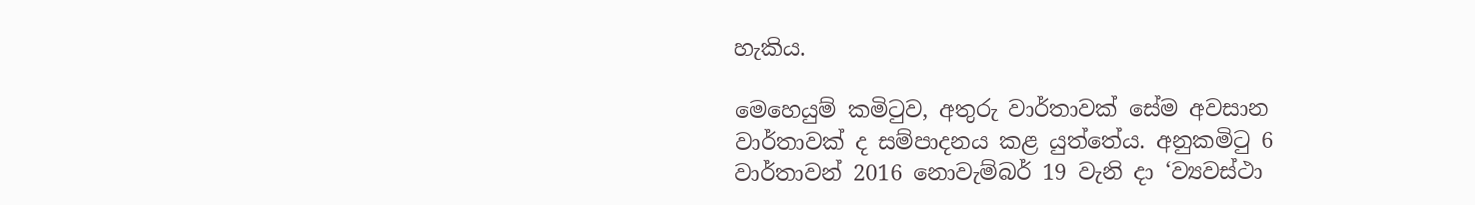හැකිය.

මෙහෙයුම් කමිටුව, අතුරු වාර්තාවක් සේම අවසාන වාර්තාවක් ද සම්පාදනය කළ යුත්තේය. අනුකමිටු 6 වාර්තාවන් 2016 නොවැම්බර් 19 වැනි දා ‘ව්‍යවස්ථා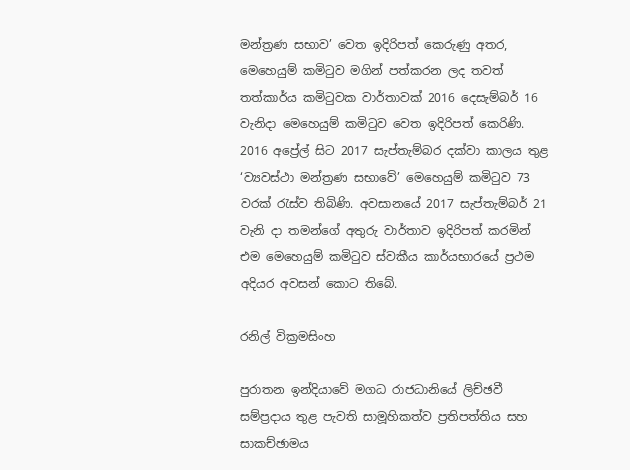මන්ත්‍රණ සභාව’ වෙත ඉදිරිපත් කෙරුණු අතර, මෙහෙයුම් කමිටුව මගින් පත්කරන ලද තවත් තත්කාර්ය කමිටුවක වාර්තාවක් 2016 දෙසැම්බර් 16 වැනිදා මෙහෙයුම් කමිටුව වෙත ඉදිරිපත් කෙරිණි. 2016 අප්‍රේල් සිට 2017 සැප්තැම්බර දක්වා කාලය තුළ ‘ව්‍යවස්ථා මන්ත්‍රණ සභාවේ’ මෙහෙයුම් කමිටුව 73 වරක් රැස්ව තිබිණි. අවසානයේ 2017 සැප්තැම්බර් 21 වැනි දා තමන්ගේ අතුරු වාර්තාව ඉදිරිපත් කරමින් එම මෙහෙයුම් කමිටුව ස්වකීය කාර්යභාරයේ ප්‍රථම අදියර අවසන් කොට තිබේ.

රනිල් වික්‍රමසිංහ

පුරාතන ඉන්දියාවේ මගධ රාජධානියේ ලිච්ඡවී සම්ප්‍රදාය තුළ පැවති සාමූහිකත්ව ප්‍රතිපත්තිය සහ සාකච්ඡාමය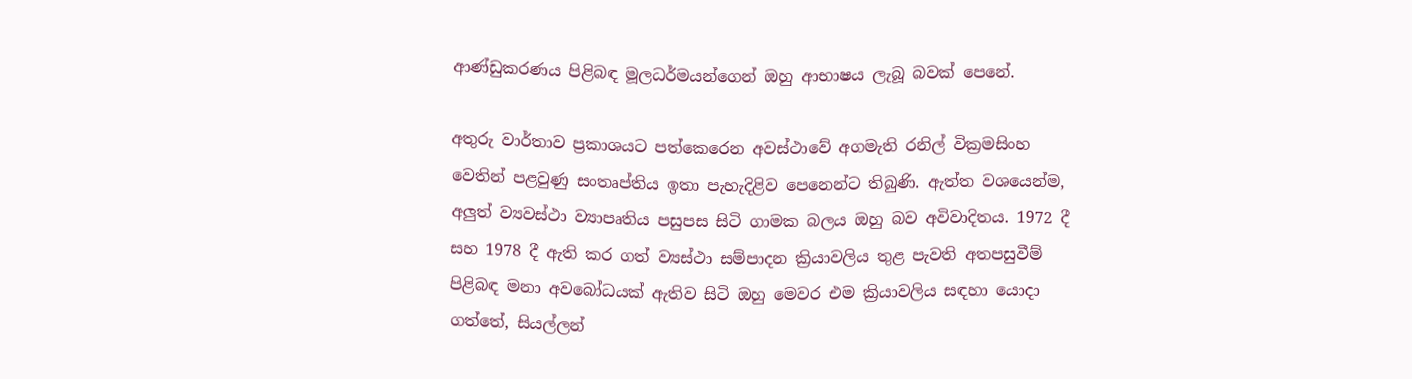ආණ්ඩුකරණය පිළිබඳ මූලධර්මයන්ගෙන් ඔහු ආභාෂය ලැබූ බවක් පෙනේ.

අතුරු වාර්තාව ප්‍රකාශයට පත්කෙරෙන අවස්ථාවේ අගමැති රනිල් වික්‍රමසිංහ වෙතින් පළවුණු සංතෘප්තිය ඉතා පැහැදිළිව පෙනෙන්ට තිබුණි. ඇත්ත වශයෙන්ම, අලුත් ව්‍යවස්ථා ව්‍යාපෘතිය පසුපස සිටි ගාමක බලය ඔහු බව අවිවාදිතය. 1972 දී සහ 1978 දී ඇති කර ගත් ව්‍යස්ථා සම්පාදන ක්‍රියාවලිය තුළ පැවති අතපසුවීම් පිළිබඳ මනා අවබෝධයක් ඇතිව සිටි ඔහු මෙවර එම ක්‍රියාවලිය සඳහා යොදා ගත්තේ, සියල්ලන්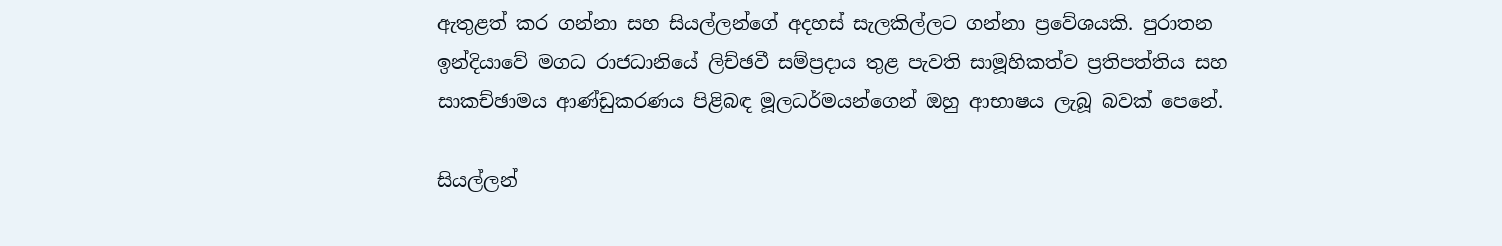ඇතුළත් කර ගන්නා සහ සියල්ලන්ගේ අදහස් සැලකිල්ලට ගන්නා ප්‍රවේශයකි. පුරාතන ඉන්දියාවේ මගධ රාජධානියේ ලිච්ඡවී සම්ප්‍රදාය තුළ පැවති සාමූහිකත්ව ප්‍රතිපත්තිය සහ සාකච්ඡාමය ආණ්ඩුකරණය පිළිබඳ මූලධර්මයන්ගෙන් ඔහු ආභාෂය ලැබූ බවක් පෙනේ.

සියල්ලන්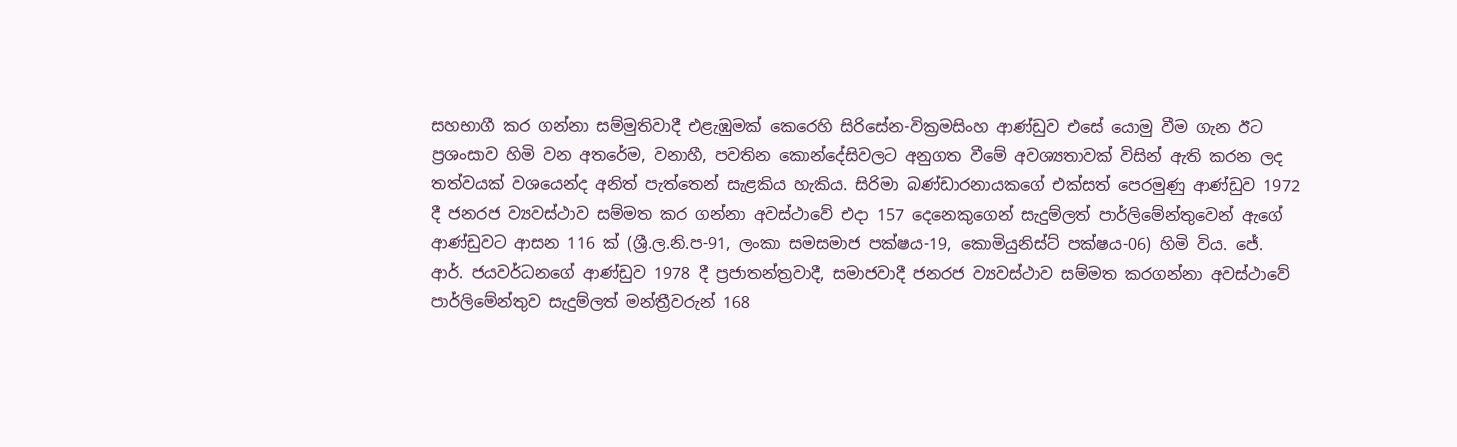සහභාගී කර ගන්නා සම්මුතිවාදී එළැඹුමක් කෙරෙහි සිරිසේන-වික්‍රමසිංහ ආණ්ඩුව එසේ යොමු වීම ගැන ඊට ප්‍රශංසාව හිමි වන අතරේම, වනාහී, පවතින කොන්දේසිවලට අනුගත වීමේ අවශ්‍යතාවක් විසින් ඇති කරන ලද තත්වයක් වශයෙන්ද අනිත් පැත්තෙන් සැළකිය හැකිය. සිරිමා බණ්ඩාරනායකගේ එක්සත් පෙරමුණු ආණ්ඩුව 1972 දී ජනරජ ව්‍යවස්ථාව සම්මත කර ගන්නා අවස්ථාවේ එදා 157 දෙනෙකුගෙන් සැදුම්ලත් පාර්ලිමේන්තුවෙන් ඇගේ ආණ්ඩුවට ආසන 116 ක් (ශ්‍රී.ල.නි.ප-91, ලංකා සමසමාජ පක්ෂය-19, කොමියුනිස්ට් පක්ෂය-06) හිමි විය. ජේ. ආර්. ජයවර්ධනගේ ආණ්ඩුව 1978 දී ප්‍රජාතන්ත්‍රවාදී, සමාජවාදී ජනරජ ව්‍යවස්ථාව සම්මත කරගන්නා අවස්ථාවේ පාර්ලිමේන්තුව සැදුම්ලත් මන්ත්‍රීවරුන් 168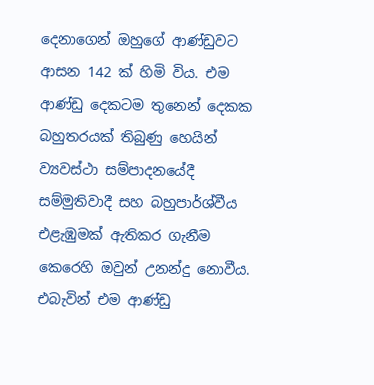දෙනාගෙන් ඔහුගේ ආණ්ඩුවට ආසන 142 ක් හිමි විය. එම ආණ්ඩු දෙකටම තුනෙන් දෙකක බහුතරයක් තිබුණු හෙයින් ව්‍යවස්ථා සම්පාදනයේදී සම්මුතිවාදී සහ බහුපාර්ශ්වීය එළැඹුමක් ඇතිකර ගැනීම කෙරෙහි ඔවුන් උනන්දු නොවීය. එබැවින් එම ආණ්ඩු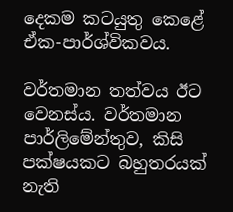දෙකම කටයුතු කෙළේ ඒක-පාර්ශ්විකවය.

වර්තමාන තත්වය ඊට වෙනස්ය. වර්තමාන පාර්ලිමේන්තුව, කිසි පක්ෂයකට බහුතරයක් නැති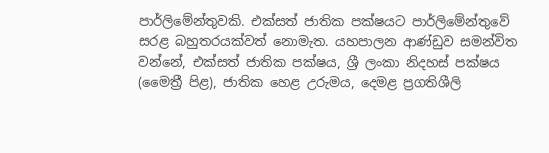පාර්ලිමේන්තුවකි. එක්සත් ජාතික පක්ෂයට පාර්ලිමේන්තුවේ සරළ බහුතරයක්වත් නොමැත. යහපාලන ආණ්ඩුව සමන්විත වන්නේ, එක්සත් ජාතික පක්ෂය, ශ්‍රී ලංකා නිදහස් පක්ෂය (මෛත්‍රී පිළ), ජාතික හෙළ උරුමය, දෙමළ ප්‍රගතිශීලි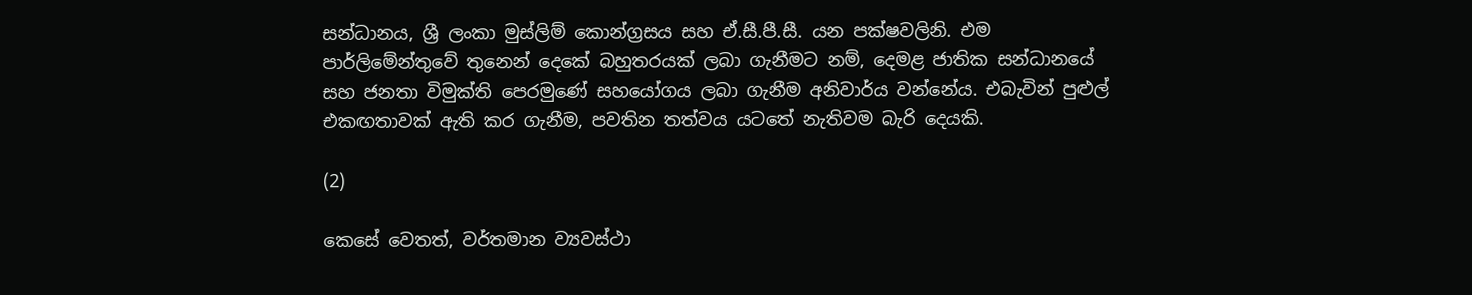සන්ධානය, ශ්‍රී ලංකා මුස්ලිම් කොන්ග්‍රසය සහ ඒ.සී.පී.සී. යන පක්ෂවලිනි. එම පාර්ලිමේන්තුවේ තුනෙන් දෙකේ බහුතරයක් ලබා ගැනීමට නම්, දෙමළ ජාතික සන්ධානයේ සහ ජනතා විමුක්ති පෙරමුණේ සහයෝගය ලබා ගැනීම අනිවාර්ය වන්නේය. එබැවින් පුළුල් එකඟතාවක් ඇති කර ගැනීම, පවතින තත්වය යටතේ නැතිවම බැරි දෙයකි.

(2)

කෙසේ වෙතත්, වර්තමාන ව්‍යවස්ථා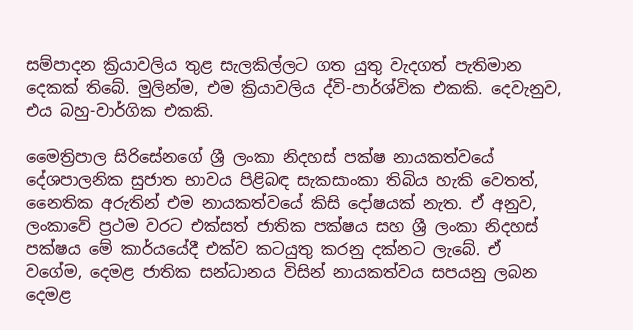සම්පාදන ක්‍රියාවලිය තුළ සැලකිල්ලට ගත යුතු වැදගත් පැතිමාන දෙකක් තිබේ. මුලින්ම, එම ක්‍රියාවලිය ද්වි-පාර්ශ්වික එකකි. දෙවැනුව, එය බහු-වාර්ගික එකකි.

මෛත්‍රිපාල සිරිසේනගේ ශ්‍රී ලංකා නිදහස් පක්ෂ නායකත්වයේ දේශපාලනික සුජාත භාවය පිළිබඳ සැකසාංකා තිබිය හැකි වෙතත්, නෛතික අරුතින් එම නායකත්වයේ කිසි දෝෂයක් නැත. ඒ අනුව, ලංකාවේ ප්‍රථම වරට එක්සත් ජාතික පක්ෂය සහ ශ්‍රී ලංකා නිදහස් පක්ෂය මේ කාර්යයේදී එක්ව කටයුතු කරනු දක්නට ලැබේ. ඒ වගේම, දෙමළ ජාතික සන්ධානය විසින් නායකත්වය සපයනු ලබන දෙමළ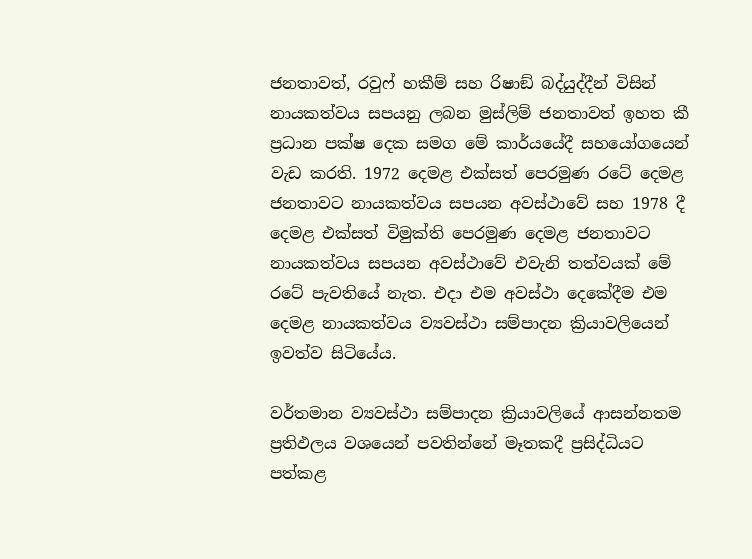ජනතාවත්, රවුෆ් හකීම් සහ රිෂාඞ් බද්යුද්දීන් විසින් නායකත්වය සපයනු ලබන මුස්ලිම් ජනතාවත් ඉහත කී ප්‍රධාන පක්ෂ දෙක සමග මේ කාර්යයේදී සහයෝගයෙන් වැඩ කරති. 1972 දෙමළ එක්සත් පෙරමුණ රටේ දෙමළ ජනතාවට නායකත්වය සපයන අවස්ථාවේ සහ 1978 දී දෙමළ එක්සත් විමුක්ති පෙරමුණ දෙමළ ජනතාවට නායකත්වය සපයන අවස්ථාවේ එවැනි තත්වයක් මේ රටේ පැවතියේ නැත. එදා එම අවස්ථා දෙකේදීම එම දෙමළ නායකත්වය ව්‍යවස්ථා සම්පාදන ක්‍රියාවලියෙන් ඉවත්ව සිටියේය.

වර්තමාන ව්‍යවස්ථා සම්පාදන ක්‍රියාවලියේ ආසන්නතම ප්‍රතිඵලය වශයෙන් පවතින්නේ මෑතකදී ප්‍රසිද්ධියට පත්කළ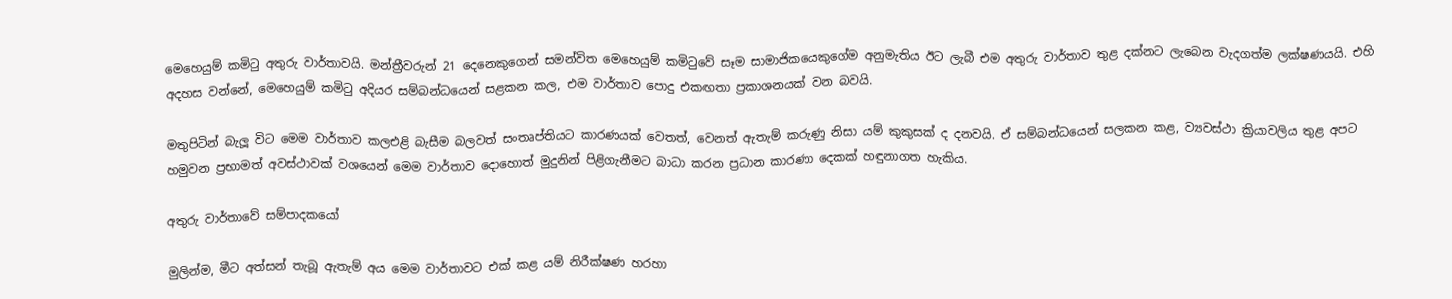මෙහෙයුම් කමිටු අතුරු වාර්තාවයි. මන්ත්‍රීවරුන් 21 දෙනෙකුගෙන් සමන්විත මෙහෙයුම් කමිටුවේ සෑම සාමාජිකයෙකුගේම අනුමැතිය ඊට ලැබී එම අතුරු වාර්තාව තුළ දක්නට ලැබෙන වැදගත්ම ලක්ෂණයයි. එහි අදහස වන්නේ, මෙහෙයුම් කමිටු අදියර සම්බන්ධයෙන් සළකන කල, එම වාර්තාව පොදු එකඟතා ප්‍රකාශනයක් වන බවයි.

මතුපිටින් බැලූ විට මෙම වාර්තාව කලඑළි බැසීම බලවත් සංතෘප්තියට කාරණයක් වෙතත්, වෙනත් ඇතැම් කරුණු නිසා යම් කුකුසක් ද දනවයි. ඒ සම්බන්ධයෙන් සලකන කළ, ව්‍යවස්ථා ක්‍රියාවලිය තුළ අපට හමුවන ප්‍රභාමත් අවස්ථාවක් වශයෙන් මෙම වාර්තාව දොහොත් මුදුනින් පිළිගැනීමට බාධා කරන ප්‍රධාන කාරණා දෙකක් හඳුනාගත හැකිය.

අතුරු වාර්තාවේ සම්පාදකයෝ

මුලින්ම, මීට අත්සන් තැබූ ඇතැම් අය මෙම වාර්තාවට එක් කළ යම් නිරීක්ෂණ හරහා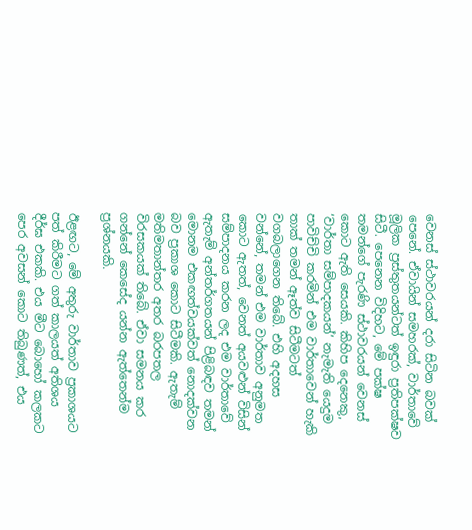වෙනස් ස්ථාවරයන් දරා සිටින බවක් පෙනේ. ඒවායින් සමහරක්, වාර්තාවේ මූලික ප්‍රස්තුතයන්ටත් ඉඳුරා ප්‍රතිපක්ෂව සිටී. පෙනෙන විදිහට, මේ පක්ෂ තමන්ගේ පැරණි ස්ථාවරයන් වෙනස් කොට ඇති සෙයකි. කිහිප දෙනෙකු, ‘වාර්තා සම්පාදකයන්’ නැමැති යෙදුම පාවිච්චි කරමින් එම වාර්තාවෙන් හැකි තාක් තමන් ඈත්ව සිටීමටත් වගබලාගෙන තිබේ. එහි අදහස වන්නේ, තමන් එම වාර්තාව අනුමත කොට ඇතත්, වෙනත් අයවළුන් විසින් සම්පාදනය කරන ලද එම වාර්තාවේ ඇතැම් අන්තර්ගතයන් පිළිබඳව තමන් මොනම එකඟත්වයක්වත් නොදක්වන බව ප්‍රකාශ කොට සිටීමකි. ඇතැම් මතිමතාන්තර අතර බරපතල විරසකයක් තිබේ. ඒවා සමනය කර ගන්නේ කෙසේද යන්න ඇත්තෙන්ම ප්‍රශ්නයකි.

ඊළඟට, මේ අතුරු වාර්තාව ප්‍රකාශයට පත් කිරීමට ගත් කාලයත් අතිශය දීර්ඝ එකකි. එය මීට බොහෝ කලකට පෙර අවසන් කොට තිබුණත්, එය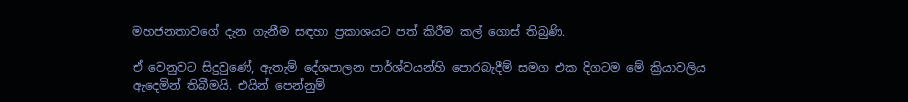මහජනතාවගේ දැන ගැනීම සඳහා ප්‍රකාශයට පත් කිරීම කල් ගොස් තිබුණි.

ඒ වෙනුවට සිදුවුණේ, ඇතැම් දේශපාලන පාර්ශ්වයන්හි පොරබැදීම් සමග එක දිගටම මේ ක්‍රියාවලිය ඇදෙමින් තිබීමයි. එයින් පෙන්නුම්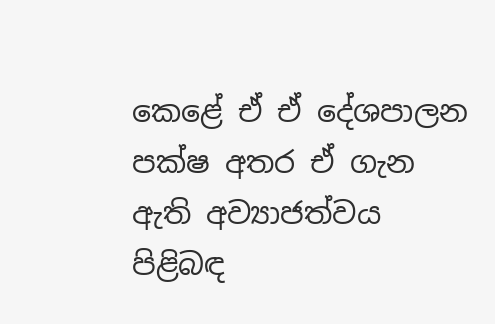කෙළේ ඒ ඒ දේශපාලන පක්ෂ අතර ඒ ගැන ඇති අව්‍යාජත්වය පිළිබඳ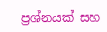ප්‍රශ්නයක් සහ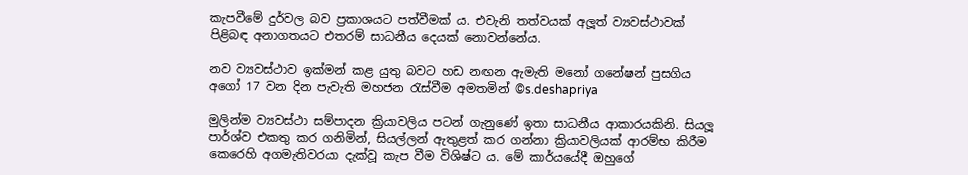කැපවීමේ දුර්වල බව ප්‍රකාශයට පත්වීමක් ය. එවැනි තත්වයක් අලූත් ව්‍යවස්ථාවක් පිළිබඳ අනාගතයට එතරම් සාධනීය දෙයක් නොවන්නේය.

නව ව්‍යවස්ථාව ඉක්මන් කළ යුතු බවට හඩ නඟන ඇමැති මනෝ ගනේෂන් පුසගිය අගෝ 17 වන දින පැවැති මහජන රැස්වීම අමතමින් ©s.deshapriya

මුලින්ම ව්‍යවස්ථා සම්පාදන ක්‍රියාවලිය පටන් ගැනුණේ ඉතා සාධනීය ආකාරයකිනි. සියලූ පාර්ශ්ව එකතු කර ගනිමින්, සියල්ලන් ඇතුළත් කර ගන්නා ක්‍රියාවලියක් ආරම්භ කිරීම කෙරෙහි අගමැතිවරයා දැක්වූ කැප වීම විශිෂ්ට ය. මේ කාර්යයේදී ඔහුගේ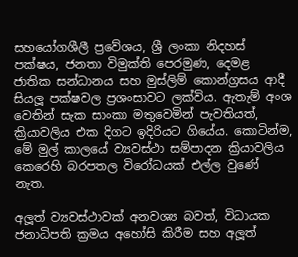සහයෝගශීලී ප්‍රවේශය, ශ්‍රී ලංකා නිදහස් පක්ෂය, ජනතා විමුක්ති පෙරමුණ, දෙමළ ජාතික සන්ධානය සහ මුස්ලිම් කොන්ග්‍රසය ආදී සියලූ පක්ෂවල ප්‍රශංසාවට ලක්විය. ඇතැම් අංශ වෙතින් සැක සාංකා මතුවෙමින් පැවතියත්, ක්‍රියාවලිය එක දිගට ඉදිරියට ගියේය. කොටින්ම, මේ මුල් කාලයේ ව්‍යවස්ථා සම්පාදන ක්‍රියාවලිය කෙරෙහි බරපතල විරෝධයක් එල්ල වුණේ නැත.

අලූත් ව්‍යවස්ථාවක් අනවශ්‍ය බවත්, විධායක ජනාධිපති ක්‍රමය අහෝසි කිරීම සහ අලූත්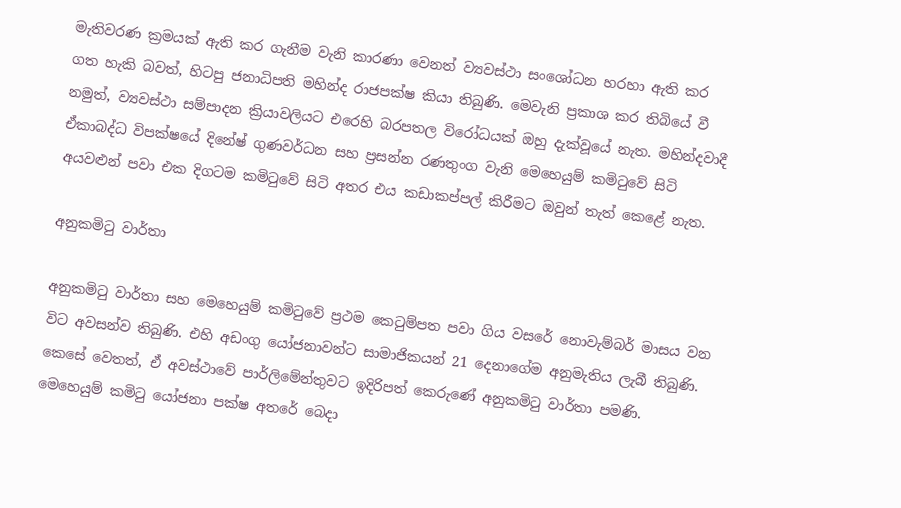මැතිවරණ ක්‍රමයක් ඇති කර ගැනීම වැනි කාරණා වෙනත් ව්‍යවස්ථා සංශෝධන හරහා ඇති කර ගත හැකි බවත්, හිටපු ජනාධිපති මහින්ද රාජපක්ෂ කියා තිබුණි. මෙවැනි ප්‍රකාශ කර තිබියේ වී නමුත්, ව්‍යවස්ථා සම්පාදන ක්‍රියාවලියට එරෙහි බරපතල විරෝධයක් ඔහු දැක්වූයේ නැත. මහින්දවාදී ඒකාබද්ධ විපක්ෂයේ දිනේෂ් ගුණවර්ධන සහ ප්‍රසන්න රණතුංග වැනි මෙහෙයුම් කමිටුවේ සිටි අයවළුන් පවා එක දිගටම කමිටුවේ සිටි අතර එය කඩාකප්පල් කිරීමට ඔවුන් තැත් කෙළේ නැත.

අනුකමිටු වාර්තා

අනුකමිටු වාර්තා සහ මෙහෙයුම් කමිටුවේ ප්‍රථම කෙටුම්පත පවා ගිය වසරේ නොවැම්බර් මාසය වන විට අවසන්ව තිබුණි. එහි අඩංගු යෝජනාවන්ට සාමාජිකයන් 21 දෙනාගේම අනුමැතිය ලැබී තිබුණි. කෙසේ වෙතත්, ඒ අවස්ථාවේ පාර්ලිමේන්තුවට ඉදිරිපත් කෙරුණේ අනුකමිටු වාර්තා පමණි. මෙහෙයුම් කමිටු යෝජනා පක්ෂ අතරේ බෙදා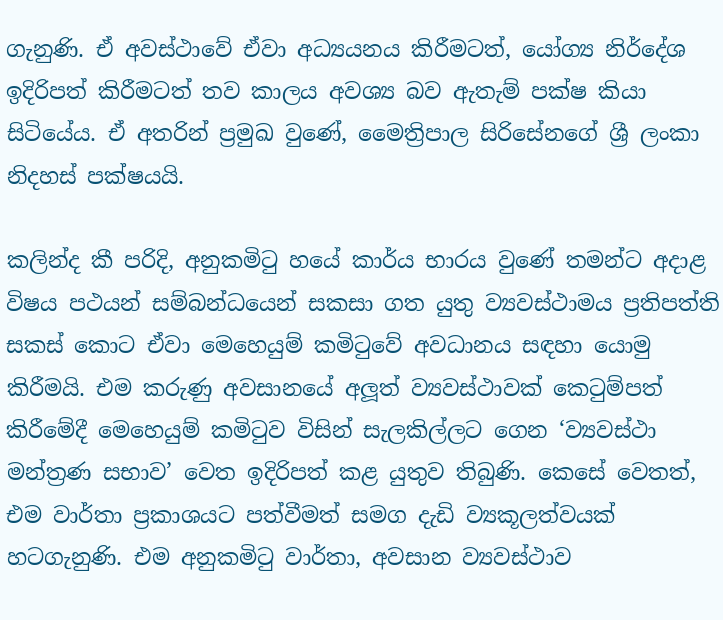ගැනුණි. ඒ අවස්ථාවේ ඒවා අධ්‍යයනය කිරීමටත්, යෝග්‍ය නිර්දේශ ඉදිරිපත් කිරීමටත් තව කාලය අවශ්‍ය බව ඇතැම් පක්ෂ කියා සිටියේය. ඒ අතරින් ප්‍රමුඛ වුණේ, මෛත්‍රිපාල සිරිසේනගේ ශ්‍රී ලංකා නිදහස් පක්ෂයයි.

කලින්ද කී පරිදි, අනුකමිටු හයේ කාර්ය භාරය වුණේ තමන්ට අදාළ විෂය පථයන් සම්බන්ධයෙන් සකසා ගත යුතු ව්‍යවස්ථාමය ප්‍රතිපත්ති සකස් කොට ඒවා මෙහෙයුම් කමිටුවේ අවධානය සඳහා යොමු කිරීමයි. එම කරුණු අවසානයේ අලූත් ව්‍යවස්ථාවක් කෙටුම්පත් කිරීමේදී මෙහෙයුම් කමිටුව විසින් සැලකිල්ලට ගෙන ‘ව්‍යවස්ථා මන්ත්‍රණ සභාව’ වෙත ඉදිරිපත් කළ යුතුව තිබුණි. කෙසේ වෙතත්, එම වාර්තා ප්‍රකාශයට පත්වීමත් සමග දැඩි ව්‍යකූලත්වයක් හටගැනුණි. එම අනුකමිටු වාර්තා, අවසාන ව්‍යවස්ථාව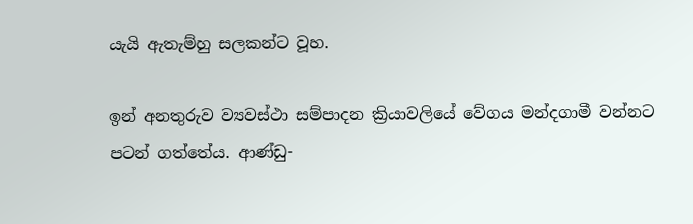යැයි ඇතැම්හු සලකන්ට වූහ.

ඉන් අනතුරුව ව්‍යවස්ථා සම්පාදන ක්‍රියාවලියේ වේගය මන්දගාමී වන්නට පටන් ගත්තේය. ආණ්ඩු-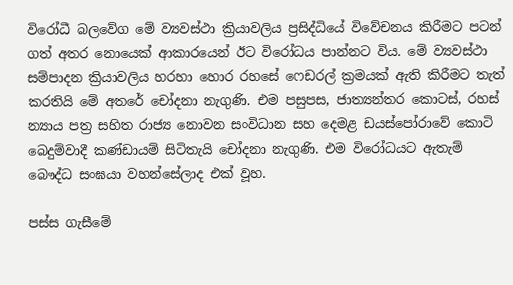විරෝධී බලවේග මේ ව්‍යවස්ථා ක්‍රියාවලිය ප්‍රසිද්ධියේ විවේචනය කිරීමට පටන් ගත් අතර නොයෙක් ආකාරයෙන් ඊට විරෝධය පාන්නට විය. මේ ව්‍යවස්ථා සම්පාදන ක්‍රියාවලිය හරහා හොර රහසේ ෆෙඩරල් ක්‍රමයක් ඇති කිරීමට තැත් කරතියි මේ අතරේ චෝදනා නැගුණි. එම පසුපස, ජාත්‍යන්තර කොටස්, රහස් න්‍යාය පත්‍ර සහිත රාජ්‍ය නොවන සංවිධාන සහ දෙමළ ඩයස්පෝරාවේ කොටි බෙදුම්වාදී කණ්ඩායම් සිටිතැයි චෝදනා නැගුණි. එම විරෝධයට ඇතැම් බෞද්ධ සංඝයා වහන්සේලාද එක් වූහ.

පස්ස ගැසීමේ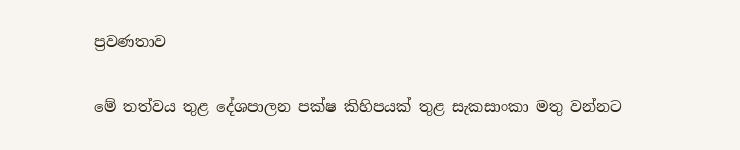ප්‍රවණතාව

මේ තත්වය තුළ දේශපාලන පක්ෂ කිහිපයක් තුළ සැකසාංකා මතු වන්නට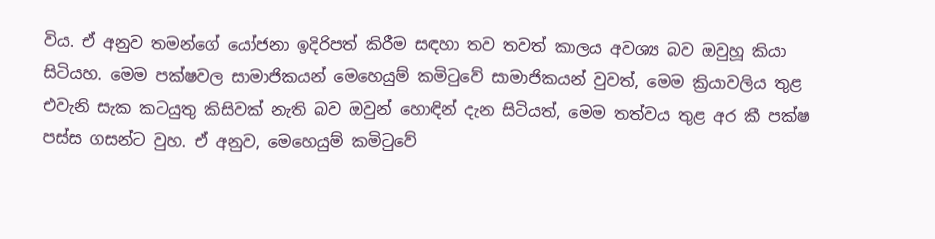විය. ඒ අනුව තමන්ගේ යෝජනා ඉදිරිපත් කිරීම සඳහා තව තවත් කාලය අවශ්‍ය බව ඔවුහූ කියා සිටියහ. මෙම පක්ෂවල සාමාජිකයන් මෙහෙයුම් කමිටුවේ සාමාජිකයන් වුවත්, මෙම ක්‍රියාවලිය තුළ එවැනි සැක කටයුතු කිසිවක් නැති බව ඔවුන් හොඳින් දැන සිටියත්, මෙම තත්වය තුළ අර කී පක්ෂ පස්ස ගසන්ට වුහ. ඒ අනුව, මෙහෙයුම් කමිටුවේ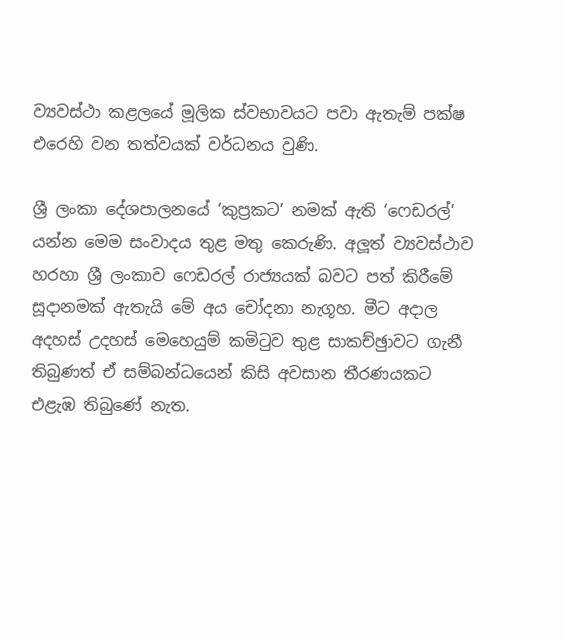ව්‍යවස්ථා කළලයේ මූලික ස්වභාවයට පවා ඇතැම් පක්ෂ එරෙහි වන තත්වයක් වර්ධනය වුණි.

ශ්‍රී ලංකා දේශපාලනයේ ‘කුප්‍රකට’ නමක් ඇති ‘ෆෙඩරල්’ යන්න මෙම සංවාදය තුළ මතු කෙරුණි. අලූත් ව්‍යවස්ථාව හරහා ශ්‍රී ලංකාව ෆෙඩරල් රාජ්‍යයක් බවට පත් කිරීමේ සූදානමක් ඇතැයි මේ අය චෝදනා නැගූහ. මීට අදාල අදහස් උදහස් මෙහෙයුම් කමිටුව තුළ සාකච්ඡුාවට ගැනී තිබුණත් ඒ සම්බන්ධයෙන් කිසි අවසාන තීරණයකට එළැඹ තිබුණේ නැත.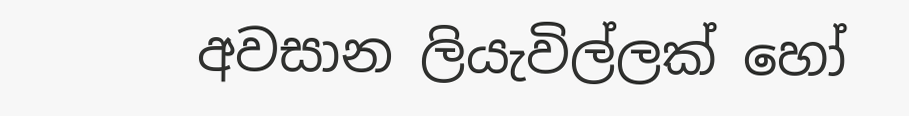අවසාන ලියැවිල්ලක් හෝ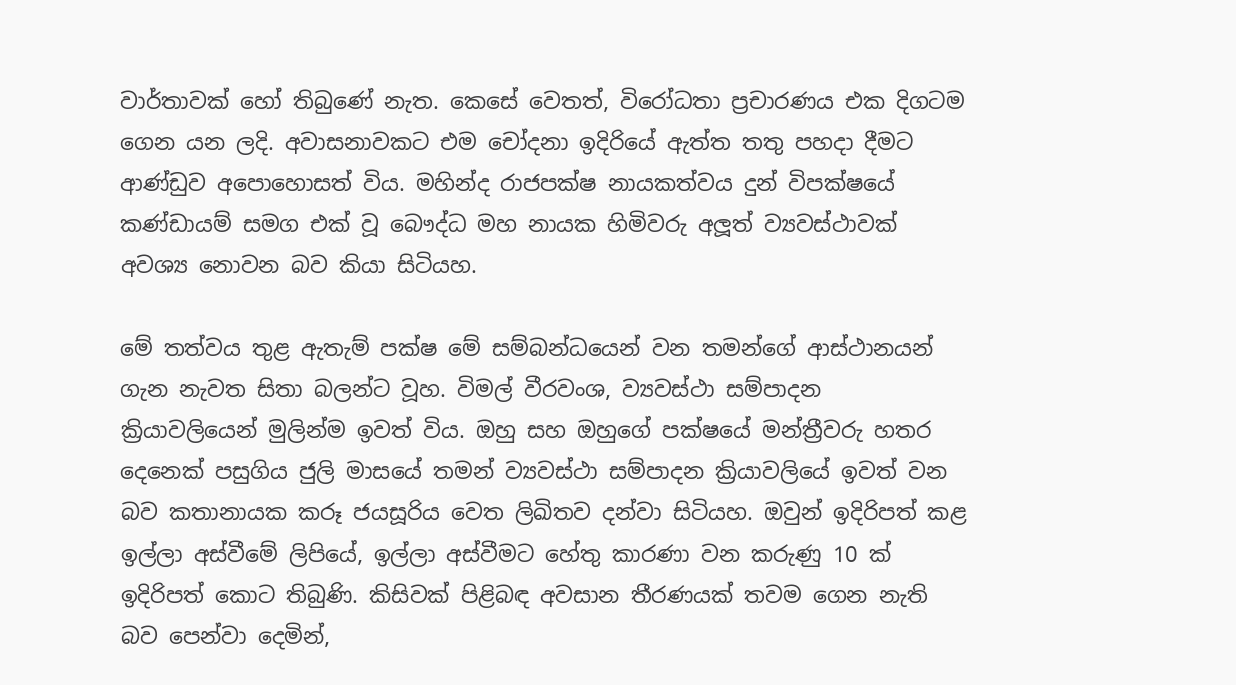වාර්තාවක් හෝ තිබුණේ නැත. කෙසේ වෙතත්, විරෝධතා ප්‍රචාරණය එක දිගටම ගෙන යන ලදි. අවාසනාවකට එම චෝදනා ඉදිරියේ ඇත්ත තතු පහදා දීමට ආණ්ඩුව අපොහොසත් විය. මහින්ද රාජපක්ෂ නායකත්වය දුන් විපක්ෂයේ කණ්ඩායම් සමග එක් වූ බෞද්ධ මහ නායක හිමිවරු අලූත් ව්‍යවස්ථාවක් අවශ්‍ය නොවන බව කියා සිටියහ.

මේ තත්වය තුළ ඇතැම් පක්ෂ මේ සම්බන්ධයෙන් වන තමන්ගේ ආස්ථානයන් ගැන නැවත සිතා බලන්ට වූහ. විමල් වීරවංශ, ව්‍යවස්ථා සම්පාදන ක්‍රියාවලියෙන් මුලින්ම ඉවත් විය. ඔහු සහ ඔහුගේ පක්ෂයේ මන්ත්‍රීවරු හතර දෙනෙක් පසුගිය ජුලි මාසයේ තමන් ව්‍යවස්ථා සම්පාදන ක්‍රියාවලියේ ඉවත් වන බව කතානායක කරූ ජයසූරිය වෙත ලිඛිතව දන්වා සිටියහ. ඔවුන් ඉදිරිපත් කළ ඉල්ලා අස්වීමේ ලිපියේ, ඉල්ලා අස්වීමට හේතු කාරණා වන කරුණු 10 ක් ඉදිරිපත් කොට තිබුණි. කිසිවක් පිළිබඳ අවසාන තීරණයක් තවම ගෙන නැති බව පෙන්වා දෙමින්,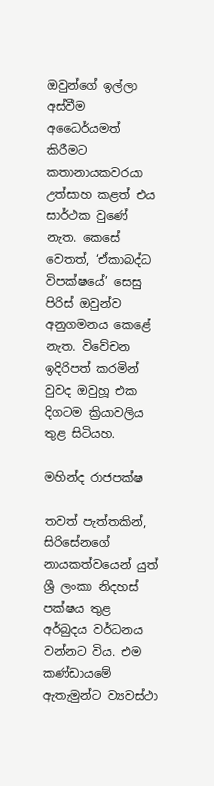ඔවුන්ගේ ඉල්ලා අස්වීම අධෛර්යමත් කිරීමට කතානායකවරයා උත්සාහ කළත් එය සාර්ථක වුණේ නැත. කෙසේ වෙතත්, ‘ඒකාබද්ධ විපක්ෂයේ’ සෙසු පිරිස් ඔවුන්ව අනුගමනය කෙළේ නැත. විවේචන ඉදිරිපත් කරමින් වුවද ඔවුහූ එක දිගටම ක්‍රියාවලිය තුළ සිටියහ.

මහින්ද රාජපක්ෂ

තවත් පැත්තකින්, සිරිසේනගේ නායකත්වයෙන් යුත් ශ්‍රී ලංකා නිදහස් පක්ෂය තුළ අර්බුදය වර්ධනය වන්නට විය. එම කණ්ඩායමේ ඇතැමුන්ට ව්‍යවස්ථා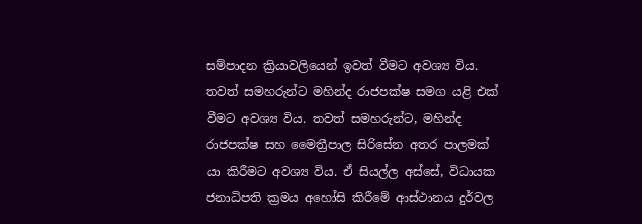සම්පාදන ක්‍රියාවලියෙන් ඉවත් වීමට අවශ්‍ය විය. තවත් සමහරුන්ට මහින්ද රාජපක්ෂ සමග යළි එක් වීමට අවශ්‍ය විය. තවත් සමහරුන්ට, මහින්ද රාජපක්ෂ සහ මෛත්‍රීපාල සිරිසේන අතර පාලමක් යා කිරීමට අවශ්‍ය විය. ඒ සියල්ල අස්සේ, විධායක ජනාධිපති ක්‍රමය අහෝසි කිරීමේ ආස්ථානය දුර්වල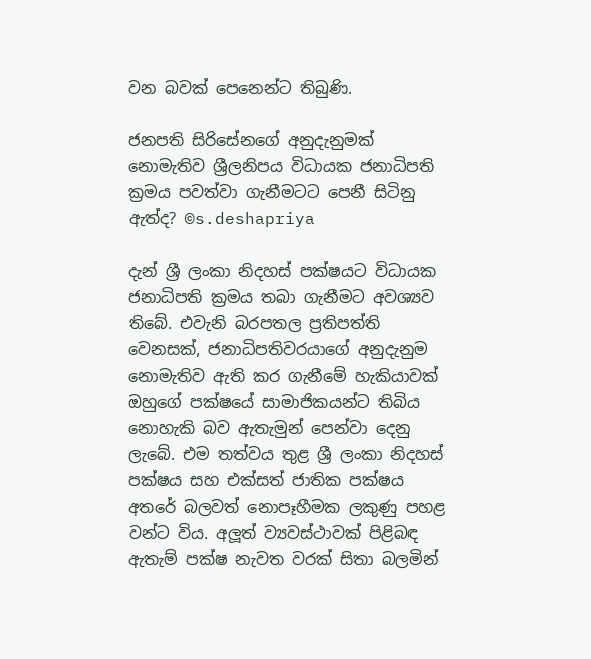වන බවක් පෙනෙන්ට තිබුණි.

ජනපති සිරිසේනගේ අනුදැනුමක් නොමැතිව ශ්‍රීලනිපය විධායක ජනාධිපති ක්‍රමය පවත්වා ගැනීමටට පෙනී සිටිනු ඇත්ද? ©s.deshapriya

දැන් ශ්‍රී ලංකා නිදහස් පක්ෂයට විධායක ජනාධිපති ක්‍රමය තබා ගැනීමට අවශ්‍යව තිබේ. එවැනි බරපතල ප්‍රතිපත්ති වෙනසක්, ජනාධිපතිවරයාගේ අනුදැනුම නොමැතිව ඇති කර ගැනීමේ හැකියාවක් ඔහුගේ පක්ෂයේ සාමාජිකයන්ට තිබිය නොහැකි බව ඇතැමුන් පෙන්වා දෙනු ලැබේ. එම තත්වය තුළ ශ්‍රී ලංකා නිදහස් පක්ෂය සහ එක්සත් ජාතික පක්ෂය අතරේ බලවත් නොපෑහීමක ලකුණු පහළ වන්ට විය. අලූත් ව්‍යවස්ථාවක් පිළිබඳ ඇතැම් පක්ෂ නැවත වරක් සිතා බලමින්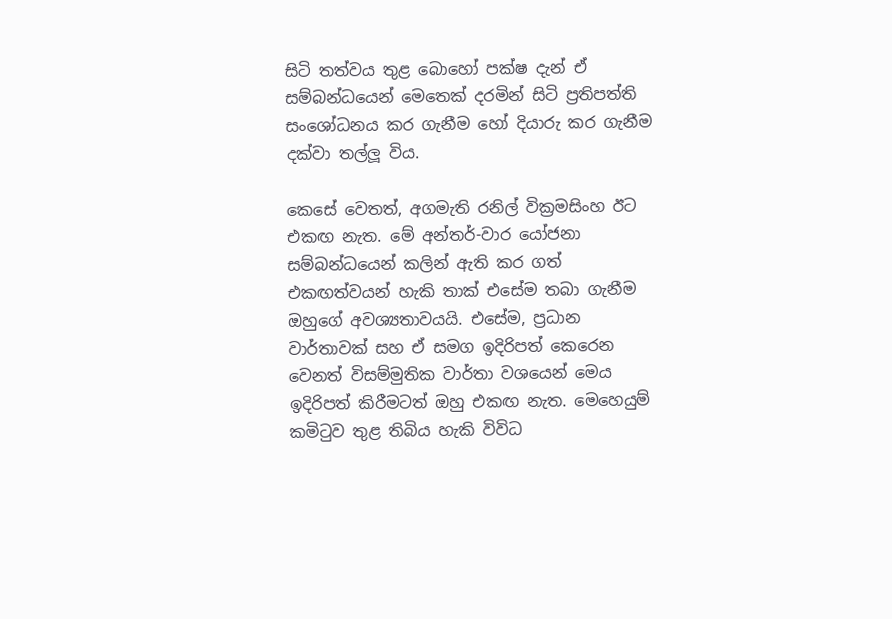සිටි තත්වය තුළ බොහෝ පක්ෂ දැන් ඒ සම්බන්ධයෙන් මෙතෙක් දරමින් සිටි ප්‍රතිපත්ති සංශෝධනය කර ගැනීම හෝ දියාරු කර ගැනීම දක්වා තල්ලූ විය.

කෙසේ වෙතත්, අගමැති රනිල් වික්‍රමසිංහ ඊට එකඟ නැත. මේ අන්තර්-වාර යෝජනා සම්බන්ධයෙන් කලින් ඇති කර ගත් එකඟත්වයන් හැකි තාක් එසේම තබා ගැනීම ඔහුගේ අවශ්‍යතාවයයි. එසේම, ප්‍රධාන වාර්තාවක් සහ ඒ සමග ඉදිරිපත් කෙරෙන වෙනත් විසම්මුතික වාර්තා වශයෙන් මෙය ඉදිරිපත් කිරීමටත් ඔහු එකඟ නැත. මෙහෙයුම් කමිටුව තුළ තිබිය හැකි විවිධ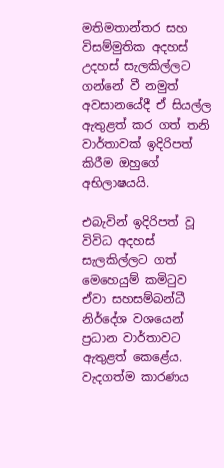මතිමතාන්තර සහ විසම්මුතික අදහස් උදහස් සැලකිල්ලට ගන්නේ වී නමුත් අවසානයේදී ඒ සියල්ල ඇතුළත් කර ගත් තනි වාර්තාවක් ඉදිරිපත් කිරීම ඔහුගේ අභිලාෂයයි.

එබැවින් ඉදිරිපත් වූ විවිධ අදහස් සැලකිල්ලට ගත් මෙහෙයුම් කමිටුව ඒවා සහසම්බන්ධී නිර්දේශ වශයෙන් ප්‍රධාන වාර්තාවට ඇතුළත් කෙළේය. වැදගත්ම කාරණය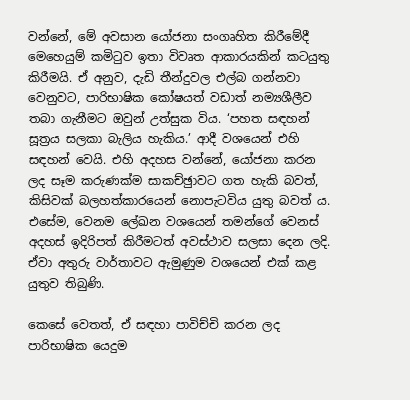වන්නේ, මේ අවසාන යෝජනා සංගෘහිත කිරීමේදී මෙහෙයුම් කමිටුව ඉතා විවෘත ආකාරයකින් කටයුතු කිරීමයි. ඒ අනුව, දැඩි තීන්දුවල එල්බ ගන්නවා වෙනුවට, පාරිභාෂික කෝෂයත් වඩාත් නම්‍යශීලීව තබා ගැනීමට ඔවුන් උත්සුක විය. ‘පහත සඳහන් සූත්‍රය සලකා බැලිය හැකිය.’ ආදී වශයෙන් එහි සඳහන් වෙයි. එහි අදහස වන්නේ, යෝජනා කරන ලද සෑම කරුණක්ම සාකච්ඡුාවට ගත හැකි බවත්, කිසිවක් බලහත්කාරයෙන් නොපැටවිය යුතු බවත් ය. එසේම, වෙනම ලේඛන වශයෙන් තමන්ගේ වෙනස් අදහස් ඉදිරිපත් කිරීමටත් අවස්ථාව සලසා දෙන ලදි. ඒවා අතුරු වාර්තාවට ඇමුණුම වශයෙන් එක් කළ යුතුව තිබුණි.

කෙසේ වෙතත්, ඒ සඳහා පාවිච්චි කරන ලද පාරිභාෂික යෙදුම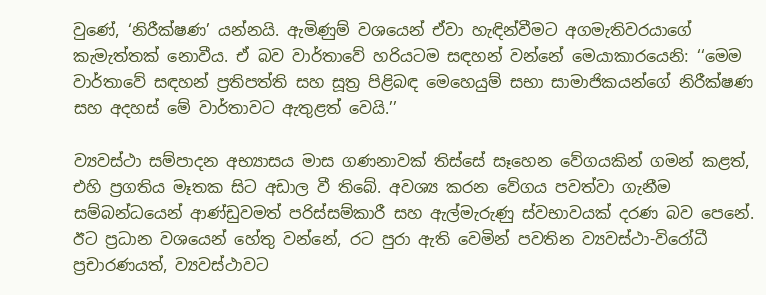වුණේ, ‘නිරීක්ෂණ’ යන්නයි. ඇමිණුම් වශයෙන් ඒවා හැඳින්වීමට අගමැතිවරයාගේ කැමැත්තක් නොවීය. ඒ බව වාර්තාවේ හරියටම සඳහන් වන්නේ මෙයාකාරයෙනි: ‘‘මෙම වාර්තාවේ සඳහන් ප්‍රතිපත්ති සහ සූත්‍ර පිළිබඳ මෙහෙයුම් සභා සාමාජිකයන්ගේ නිරීක්ෂණ සහ අදහස් මේ වාර්තාවට ඇතුළත් වෙයි.’’

ව්‍යවස්ථා සම්පාදන අභ්‍යාසය මාස ගණනාවක් තිස්සේ සෑහෙන වේගයකින් ගමන් කළත්, එහි ප්‍රගතිය මෑතක සිට අඩාල වී තිබේ. අවශ්‍ය කරන වේගය පවත්වා ගැනීම සම්බන්ධයෙන් ආණ්ඩුවමත් පරිස්සම්කාරී සහ ඇල්මැරුණු ස්වභාවයක් දරණ බව පෙනේ. ඊට ප්‍රධාන වශයෙන් හේතු වන්නේ, රට පුරා ඇති වෙමින් පවතින ව්‍යවස්ථා-විරෝධී ප්‍රචාරණයත්, ව්‍යවස්ථාවට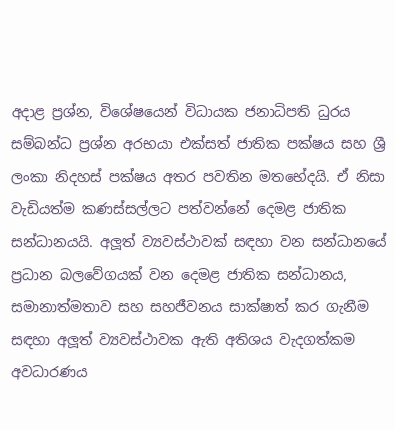අදාළ ප්‍රශ්න, විශේෂයෙන් විධායක ජනාධිපති ධුරය සම්බන්ධ ප්‍රශ්න අරභයා එක්සත් ජාතික පක්ෂය සහ ශ්‍රී ලංකා නිදහස් පක්ෂය අතර පවතින මතභේදයි. ඒ නිසා වැඩියත්ම කණස්සල්ලට පත්වන්නේ දෙමළ ජාතික සන්ධානයයි. අලූත් ව්‍යවස්ථාවක් සඳහා වන සන්ධානයේ ප්‍රධාන බලවේගයක් වන දෙමළ ජාතික සන්ධානය, සමානාත්මතාව සහ සහජීවනය සාක්ෂාත් කර ගැනීම සඳහා අලූත් ව්‍යවස්ථාවක ඇති අතිශය වැදගත්කම අවධාරණය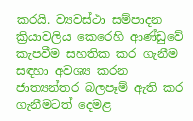කරයි. ව්‍යවස්ථා සම්පාදන ක්‍රියාවලිය කෙරෙහි ආණ්ඩුවේ කැපවීම සහතික කර ගැනීම සඳහා අවශ්‍ය කරන ජාත්‍යන්තර බලපෑම් ඇති කර ගැනීමටත් දෙමළ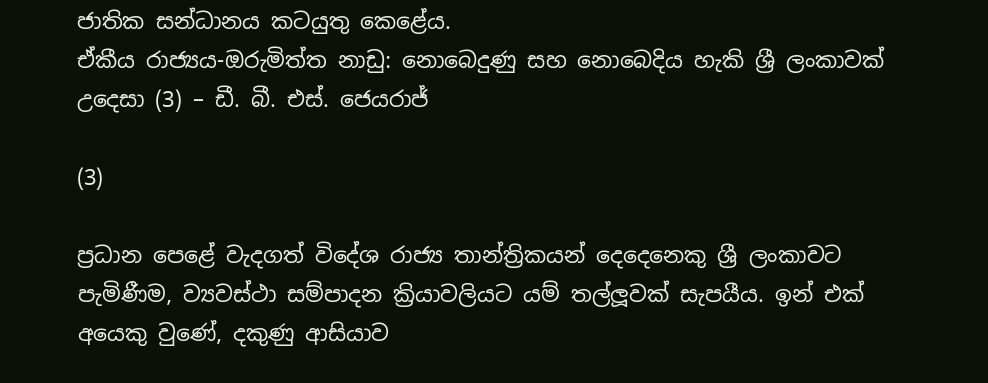ජාතික සන්ධානය කටයුතු කෙළේය.
ඒකීය රාජ්‍යය-ඔරුමිත්ත නාඩු: නොබෙදුණු සහ නොබෙදිය හැකි ශ්‍රී ලංකාවක් උදෙසා (3) – ඩී. බී. එස්. ජෙයරාජ්

(3)

ප්‍රධාන පෙළේ වැදගත් විදේශ රාජ්‍ය තාන්ත්‍රිකයන් දෙදෙනෙකු ශ්‍රී ලංකාවට පැමිණීම, ව්‍යවස්ථා සම්පාදන ක්‍රියාවලියට යම් තල්ලූවක් සැපයීය. ඉන් එක් අයෙකු වුණේ, දකුණු ආසියාව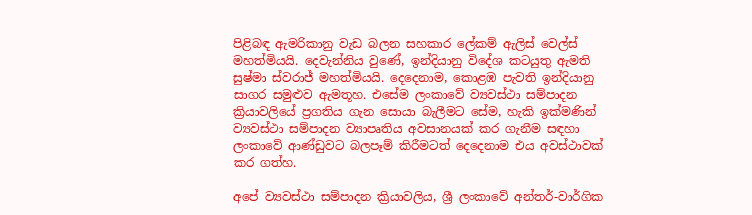පිළිබඳ ඇමරිකානු වැඩ බලන සහකාර ලේකම් ඇලිස් වෙල්ස් මහත්මියයි. දෙවැන්නිය වුණේ, ඉන්දියානු විදේශ කටයුතු ඇමති සුෂ්මා ස්වරාජ් මහත්මියයි. දෙදෙනාම, කොළඹ පැවති ඉන්දියානු සාගර සමුළුව ඇමතූහ. එසේම ලංකාවේ ව්‍යවස්ථා සම්පාදන ක්‍රියාවලියේ ප්‍රගතිය ගැන සොයා බැලීමට සේම, හැකි ඉක්මණින් ව්‍යවස්ථා සම්පාදන ව්‍යාපෘතිය අවසානයක් කර ගැනීම සඳහා ලංකාවේ ආණ්ඩුවට බලපෑම් කිරීමටත් දෙදෙනාම එය අවස්ථාවක් කර ගත්හ.

අපේ ව්‍යවස්ථා සම්පාදන ක්‍රියාවලිය, ශ්‍රී ලංකාවේ අන්තර්-වාර්ගික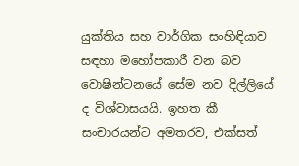යුක්තිය සහ වාර්ගික සංහිඳියාව සඳහා මහෝපකාරී වන බව වොෂින්ටනයේ සේම නව දිල්ලියේ ද විශ්වාසයයි. ඉහත කී සංචාරයන්ට අමතරව, එක්සත්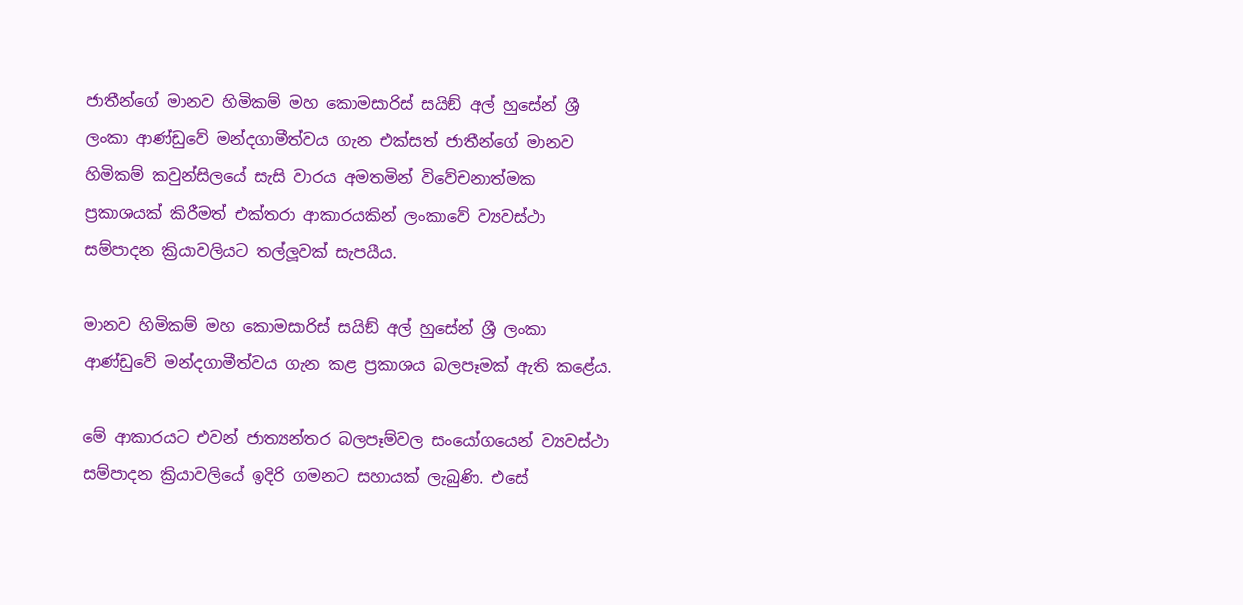ජාතීන්ගේ මානව හිමිකම් මහ කොමසාරිස් සයිඞ් අල් හුසේන් ශ්‍රී ලංකා ආණ්ඩුවේ මන්දගාමීත්වය ගැන එක්සත් ජාතීන්ගේ මානව හිමිකම් කවුන්සිලයේ සැසි වාරය අමතමින් විවේචනාත්මක ප්‍රකාශයක් කිරීමත් එක්තරා ආකාරයකින් ලංකාවේ ව්‍යවස්ථා සම්පාදන ක්‍රියාවලියට තල්ලූවක් සැපයීය.

මානව හිමිකම් මහ කොමසාරිස් සයිඞ් අල් හුසේන් ශ්‍රී ලංකා ආණ්ඩුවේ මන්දගාමීත්වය ගැන කළ ප්‍රකාශය බලපෑමක් ඇති කළේය.

මේ ආකාරයට එවන් ජාත්‍යන්තර බලපෑම්වල සංයෝගයෙන් ව්‍යවස්ථා සම්පාදන ක්‍රියාවලියේ ඉදිරි ගමනට සහායක් ලැබුණි. එසේ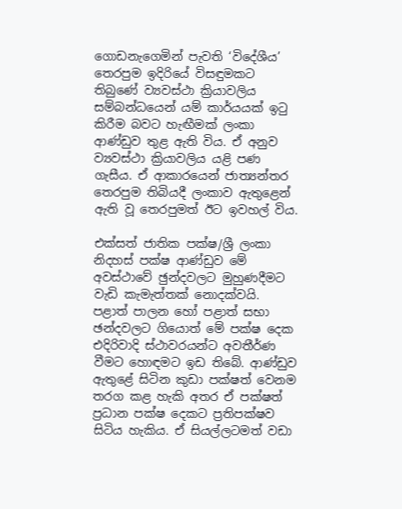ගොඩනැගෙමින් පැවති ‘විදේශීය’ තෙරපුම ඉදිරියේ විසඳුමකට තිබුණේ ව්‍යවස්ථා ක්‍රියාවලිය සම්බන්ධයෙන් යම් කාර්යයක් ඉටු කිරීම බවට හැඟීමක් ලංකා ආණ්ඩුව තුළ ඇති විය. ඒ අනුව ව්‍යවස්ථා ක්‍රියාවලිය යළි පණ ගැසීය. ඒ ආකාරයෙන් ජාත්‍යන්තර තෙරපුම තිබියදී ලංකාව ඇතුළෙන් ඇති වූ තෙරපුමත් ඊට ඉවහල් විය.

එක්සත් ජාතික පක්ෂ/ශ්‍රී ලංකා නිදහස් පක්ෂ ආණ්ඩුව මේ අවස්ථාවේ ඡුන්දවලට මුහුණදීමට වැඩි කැමැත්තක් නොදක්වයි. පළාත් පාලන හෝ පළාත් සභා ඡන්දවලට ගියොත් මේ පක්ෂ දෙක එදිරිවාදි ස්ථාවරයන්ට අවතීර්ණ වීමට හොඳමට ඉඩ තිබේ. ආණ්ඩුව ඇතුළේ සිටින කුඩා පක්ෂත් වෙනම තරග කළ හැකි අතර ඒ පක්ෂත් ප්‍රධාන පක්ෂ දෙකට ප්‍රතිපක්ෂව සිටිය හැකිය. ඒ සියල්ලටමත් වඩා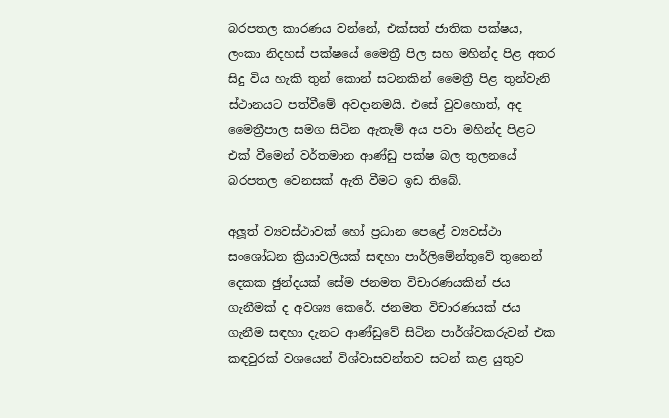බරපතල කාරණය වන්නේ, එක්සත් ජාතික පක්ෂය, ලංකා නිදහස් පක්ෂයේ මෛත්‍රී පිල සහ මහින්ද පිළ අතර සිදු විය හැකි තුන් කොන් සටනකින් මෛත්‍රී පිළ තුන්වැනි ස්ථානයට පත්වීමේ අවදානමයි. එසේ වුවහොත්, අද මෛත්‍රීපාල සමග සිටින ඇතැම් අය පවා මහින්ද පිළට එක් වීමෙන් වර්තමාන ආණ්ඩු පක්ෂ බල තුලනයේ බරපතල වෙනසක් ඇති වීමට ඉඩ තිබේ.

අලූත් ව්‍යවස්ථාවක් හෝ ප්‍රධාන පෙළේ ව්‍යවස්ථා සංශෝධන ක්‍රියාවලියක් සඳහා පාර්ලිමේන්තුවේ තුනෙන් දෙකක ඡුන්දයක් සේම ජනමත විචාරණයකින් ජය ගැනීමක් ද අවශ්‍ය කෙරේ. ජනමත විචාරණයක් ජය ගැනීම සඳහා දැනට ආණ්ඩුවේ සිටින පාර්ශ්වකරුවන් එක කඳවුරක් වශයෙන් විශ්වාසවන්තව සටන් කළ යුතුව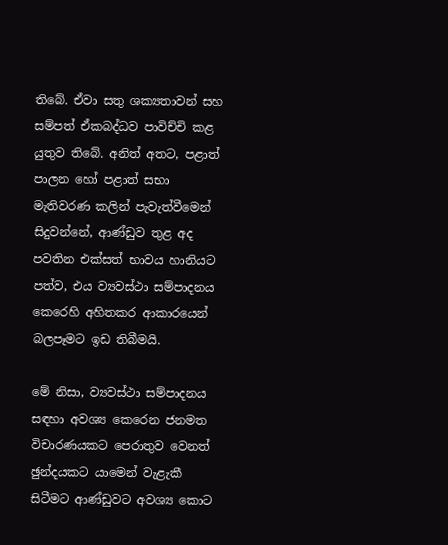තිබේ. ඒවා සතු ශක්‍යතාවන් සහ සම්පත් ඒකබද්ධව පාවිච්චි කළ යුතුව තිබේ. අනිත් අතට, පළාත් පාලන හෝ පළාත් සභා මැතිවරණ කලින් පැවැත්වීමෙන් සිදුවන්නේ, ආණ්ඩුව තුළ අද පවතින එක්සත් භාවය හානියට පත්ව, එය ව්‍යවස්ථා සම්පාදනය කෙරෙහි අහිතකර ආකාරයෙන් බලපෑමට ඉඩ තිබීමයි.

මේ නිසා, ව්‍යවස්ථා සම්පාදනය සඳහා අවශ්‍ය කෙරෙන ජනමත විචාරණයකට පෙරාතුව වෙනත් ඡුන්දයකට යාමෙන් වැළැකී සිටීමට ආණ්ඩුවට අවශ්‍ය කොට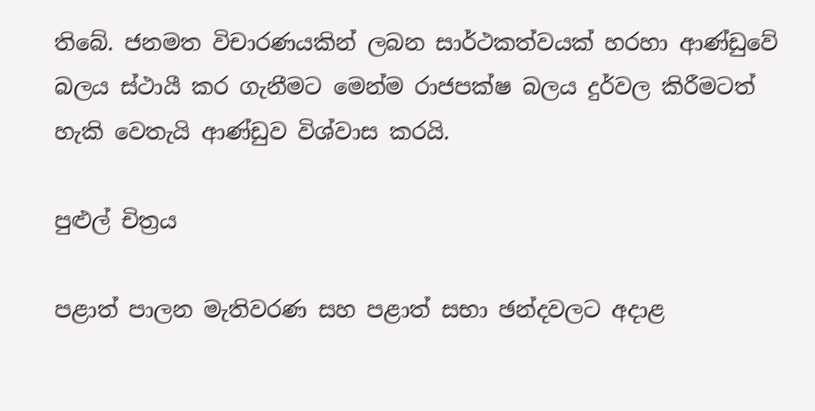තිබේ. ජනමත විචාරණයකින් ලබන සාර්ථකත්වයක් හරහා ආණ්ඩුවේ බලය ස්ථායී කර ගැනීමට මෙන්ම රාජපක්ෂ බලය දුර්වල කිරීමටත් හැකි වෙතැයි ආණ්ඩුව විශ්වාස කරයි.

පුළුල් චිත්‍රය

පළාත් පාලන මැතිවරණ සහ පළාත් සභා ඡන්දවලට අදාළ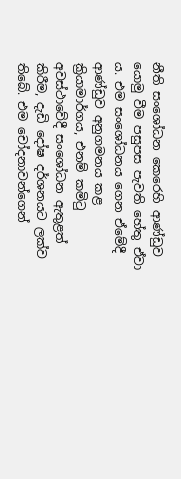නීති සංශෝධන කෙරෙහි ආණ්ඩුව යොමු වීම පසුපස පැවති හේතු ඒවා ය. එම සංශෝධනය ගෙන ඒමේදී ආණ්ඩුව අනුගමනය කළ ක්‍රියාමාර්ගය, එනම් කමිටු අවස්ථාවේදී සංශෝධන ඇතුළත් කිරීම, දැඩි දෝෂ දර්ශනයට ලක්ව තිබේ. එම චෝදනාවන්ගෙන්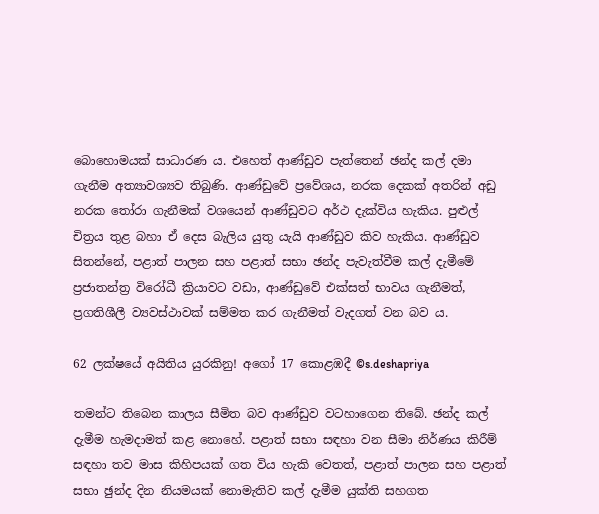බොහොමයක් සාධාරණ ය. එහෙත් ආණ්ඩුව පැත්තෙන් ඡන්ද කල් දමා ගැනීම අත්‍යාවශ්‍යව තිබුණි. ආණ්ඩුවේ ප්‍රවේශය, නරක දෙකක් අතරින් අඩු නරක තෝරා ගැනීමක් වශයෙන් ආණ්ඩුවට අර්ථ දැක්විය හැකිය. පුළුල් චිත්‍රය තුළ බහා ඒ දෙස බැලිය යුතු යැයි ආණ්ඩුව කිව හැකිය. ආණ්ඩුව සිතන්නේ, පළාත් පාලන සහ පළාත් සභා ඡන්ද පැවැත්වීම කල් දැමීමේ ප්‍රජාතන්ත්‍ර විරෝධී ක්‍රියාවට වඩා, ආණ්ඩුවේ එක්සත් භාවය ගැනීමත්, ප්‍රගතිශීලී ව්‍යවස්ථාවක් සම්මත කර ගැනීමත් වැදගත් වන බව ය.

62 ලක්ෂයේ අයිතිය යුරකිනු! අගෝ 17 කොළඹදී ©s.deshapriya

තමන්ට තිබෙන කාලය සීමිත බව ආණ්ඩුව වටහාගෙන තිබේ. ඡන්ද කල් දැමීම හැමදාමත් කළ නොහේ. පළාත් සභා සඳහා වන සීමා නිර්ණය කිරීම් සඳහා තව මාස කිහිපයක් ගත විය හැකි වෙතත්, පළාත් පාලන සහ පළාත් සභා ඡුන්ද දින නියමයක් නොමැතිව කල් දැමීම යුක්ති සහගත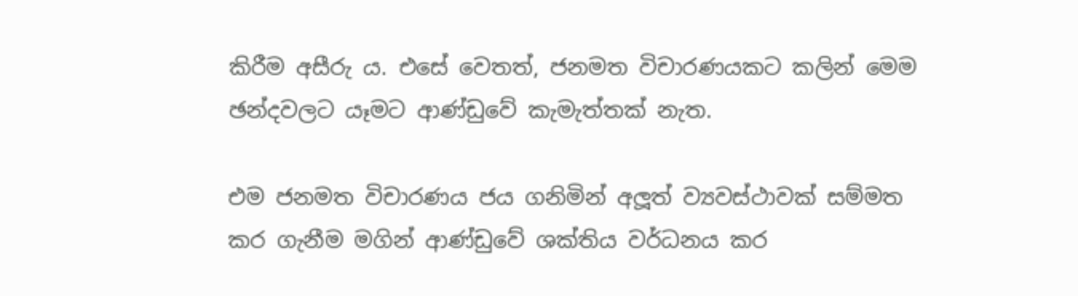කිරීම අසීරු ය. එසේ වෙතත්, ජනමත විචාරණයකට කලින් මෙම ඡන්දවලට යෑමට ආණ්ඩුවේ කැමැත්තක් නැත.

එම ජනමත විචාරණය ජය ගනිමින් අලූත් ව්‍යවස්ථාවක් සම්මත කර ගැනීම මගින් ආණ්ඩුවේ ශක්තිය වර්ධනය කර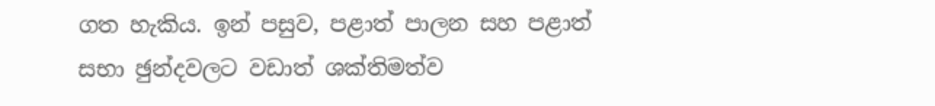ගත හැකිය. ඉන් පසුව, පළාත් පාලන සහ පළාත් සභා ඡුන්දවලට වඩාත් ශක්තිමත්ව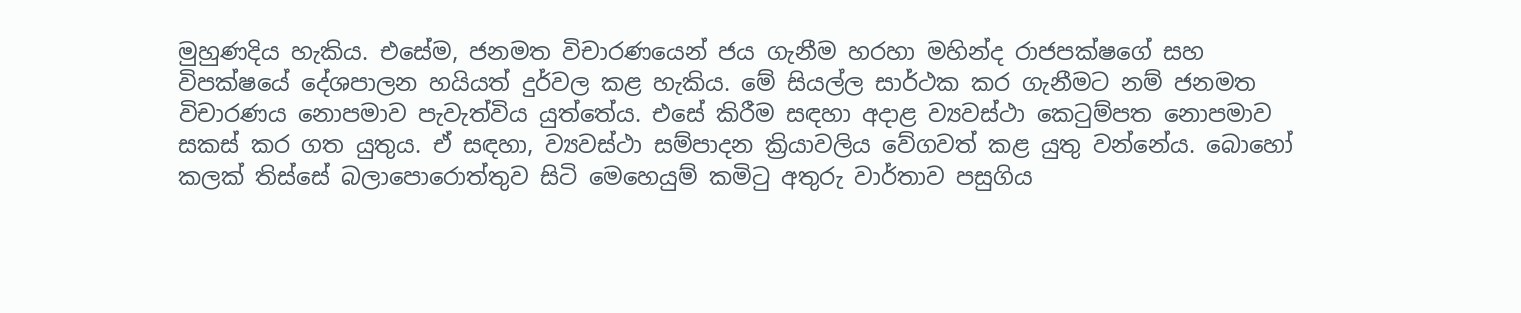මුහුණදිය හැකිය. එසේම, ජනමත විචාරණයෙන් ජය ගැනීම හරහා මහින්ද රාජපක්ෂගේ සහ විපක්ෂයේ දේශපාලන හයියත් දුර්වල කළ හැකිය. මේ සියල්ල සාර්ථක කර ගැනීමට නම් ජනමත විචාරණය නොපමාව පැවැත්විය යුත්තේය. එසේ කිරීම සඳහා අදාළ ව්‍යවස්ථා කෙටුම්පත නොපමාව සකස් කර ගත යුතුය. ඒ සඳහා, ව්‍යවස්ථා සම්පාදන ක්‍රියාවලිය වේගවත් කළ යුතු වන්නේය. බොහෝ කලක් තිස්සේ බලාපොරොත්තුව සිටි මෙහෙයුම් කමිටු අතුරු වාර්තාව පසුගිය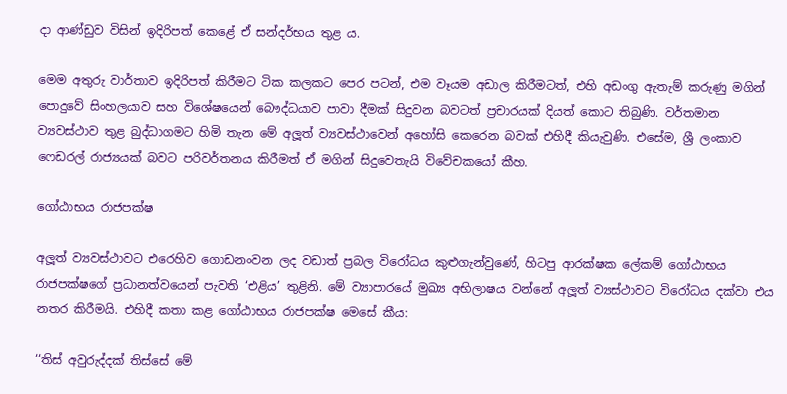දා ආණ්ඩුව විසින් ඉදිරිපත් කෙළේ ඒ සන්දර්භය තුළ ය.

මෙම අතුරු වාර්තාව ඉදිරිපත් කිරීමට ටික කලකට පෙර පටන්, එම වෑයම අඩාල කිරීමටත්, එහි අඩංගු ඇතැම් කරුණු මගින් පොදුවේ සිංහලයාව සහ විශේෂයෙන් බෞද්ධයාව පාවා දීමක් සිදුවන බවටත් ප්‍රචාරයක් දියත් කොට තිබුණි. වර්තමාන ව්‍යවස්ථාව තුළ බුද්ධාගමට හිමි තැන මේ අලූත් ව්‍යවස්ථාවෙන් අහෝසි කෙරෙන බවක් එහිදී කියැවුණි. එසේම, ශ්‍රී ලංකාව ෆෙඩරල් රාජ්‍යයක් බවට පරිවර්තනය කිරීමත් ඒ මගින් සිදුවෙතැයි විවේචකයෝ කීහ.

ගෝඨාභය රාජපක්ෂ

අලූත් ව්‍යවස්ථාවට එරෙහිව ගොඩනංවන ලද වඩාත් ප්‍රබල විරෝධය කුළුගැන්වුණේ, හිටපු ආරක්ෂක ලේකම් ගෝඨාභය රාජපක්ෂගේ ප්‍රධානත්වයෙන් පැවති ‘එළිය’ තුළිනි. මේ ව්‍යාපාරයේ මුඛ්‍ය අභිලාෂය වන්නේ අලූත් ව්‍යස්ථාවට විරෝධය දක්වා එය නතර කිරීමයි. එහිදී කතා කළ ගෝඨාභය රාජපක්ෂ මෙසේ කීය:

‘‘තිස් අවුරුද්දක් තිස්සේ මේ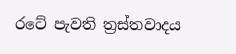රටේ පැවති ත්‍රස්තවාදය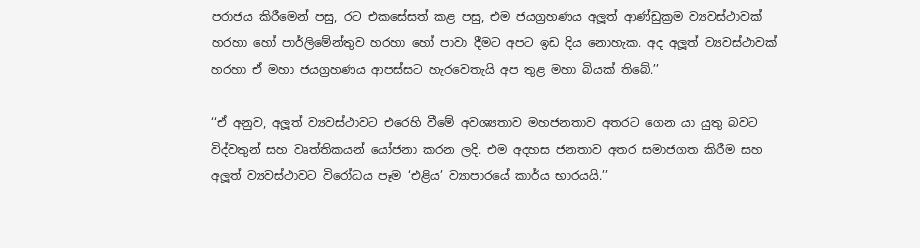පරාජය කිරීමෙන් පසු, රට එකසේසත් කළ පසු, එම ජයග්‍රහණය අලූත් ආණ්ඩුක්‍රම ව්‍යවස්ථාවක් හරහා හෝ පාර්ලිමේන්තුව හරහා හෝ පාවා දීමට අපට ඉඩ දිය නොහැක. අද අලූත් ව්‍යවස්ථාවක් හරහා ඒ මහා ජයග්‍රහණය ආපස්සට හැරවෙතැයි අප තුළ මහා බියක් තිබේ.’’

‘‘ඒ අනුව, අලූත් ව්‍යවස්ථාවට එරෙහි වීමේ අවශ්‍යතාව මහජනතාව අතරට ගෙන යා යුතු බවට විද්වතුන් සහ වෘත්තිකයන් යෝජනා කරන ලදි. එම අදහස ජනතාව අතර සමාජගත කිරීම සහ අලූත් ව්‍යවස්ථාවට විරෝධය පෑම ‘එළිය’ ව්‍යාපාරයේ කාර්ය භාරයයි.’’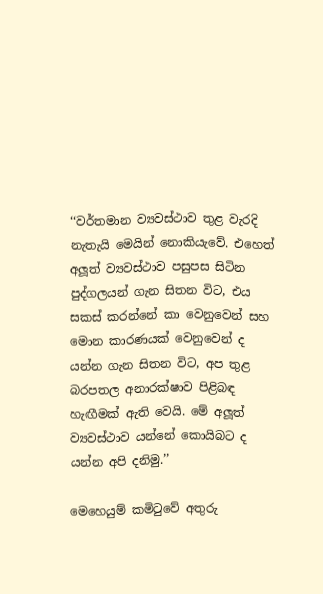‘‘වර්තමාන ව්‍යවස්ථාව තුළ වැරදි නැතැයි මෙයින් නොකියැවේ. එහෙත් අලූත් ව්‍යවස්ථාව පසුපස සිටින පුද්ගලයන් ගැන සිතන විට, එය සකස් කරන්නේ කා වෙනුවෙන් සහ මොන කාරණයක් වෙනුවෙන් ද යන්න ගැන සිතන විට, අප තුළ බරපතල අනාරක්ෂාව පිළිබඳ හැඟීමක් ඇති වෙයි. මේ අලූත් ව්‍යවස්ථාව යන්නේ කොයිබට ද යන්න අපි දනිමු.’’

මෙහෙයුම් කමිටුවේ අතුරු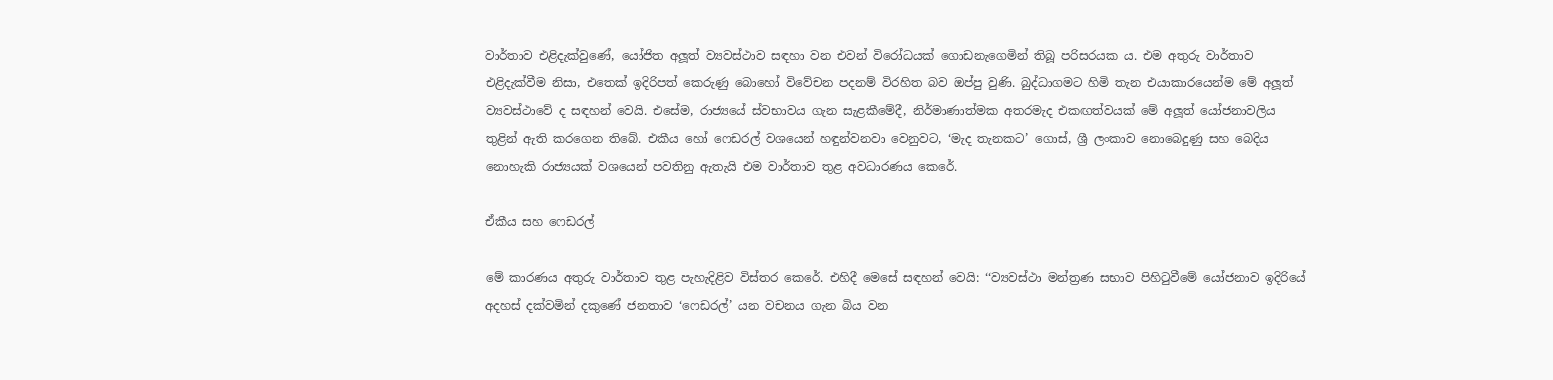වාර්තාව එළිදැක්වුණේ, යෝජිත අලූත් ව්‍යවස්ථාව සඳහා වන එවන් විරෝධයක් ගොඩනැගෙමින් තිබූ පරිසරයක ය. එම අතුරු වාර්තාව එළිදැක්වීම නිසා, එතෙක් ඉදිරිපත් කෙරුණු බොහෝ විවේචන පදනම් විරහිත බව ඔප්පු වුණි. බුද්ධාගමට හිමි තැන එයාකාරයෙන්ම මේ අලූත් ව්‍යවස්ථාවේ ද සඳහන් වෙයි. එසේම, රාජ්‍යයේ ස්වභාවය ගැන සැළකීමේදී, නිර්මාණාත්මක අතරමැද එකඟත්වයක් මේ අලූත් යෝජනාවලිය තුළින් ඇති කරගෙන තිබේ. එකීය හෝ ෆෙඩරල් වශයෙන් හඳුන්වනවා වෙනුවට, ‘මැද තැනකට’ ගොස්, ශ්‍රී ලංකාව නොබෙදුණු සහ බෙදිය නොහැකි රාජ්‍යයක් වශයෙන් පවතිනු ඇතැයි එම වාර්තාව තුළ අවධාරණය කෙරේ.

ඒකීය සහ ෆෙඩරල්

මේ කාරණය අතුරු වාර්තාව තුළ පැහැදිළිව විස්තර කෙරේ. එහිදී මෙසේ සඳහන් වෙයි: ‘‘ව්‍යවස්ථා මන්ත්‍රණ සභාව පිහිටුවීමේ යෝජනාව ඉදිරියේ අදහස් දක්වමින් දකුණේ ජනතාව ‘ෆෙඩරල්’ යන වචනය ගැන බිය වන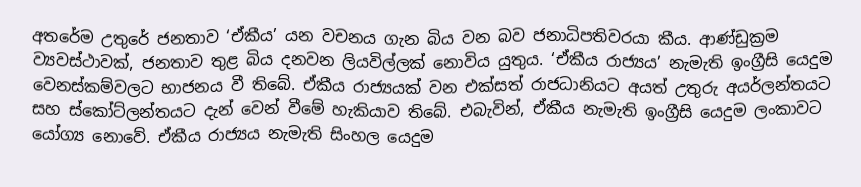අතරේම උතුරේ ජනතාව ‘ඒකීය’ යන වචනය ගැන බිය වන බව ජනාධිපතිවරයා කීය. ආණ්ඩුක්‍රම ව්‍යවස්ථාවක්, ජනතාව තුළ බිය දනවන ලියවිල්ලක් නොවිය යුතුය. ‘ඒකීය රාජ්‍යය’ නැමැති ඉංග්‍රීසි යෙදුම වෙනස්කම්වලට භාජනය වී තිබේ. ඒකීය රාජ්‍යයක් වන එක්සත් රාජධානියට අයත් උතුරු අයර්ලන්තයට සහ ස්කෝට්ලන්තයට දැන් වෙන් වීමේ හැකියාව තිබේ. එබැවින්, ඒකීය නැමැති ඉංග්‍රීසි යෙදුම ලංකාවට යෝග්‍ය නොවේ. ඒකීය රාජ්‍යය නැමැති සිංහල යෙදුම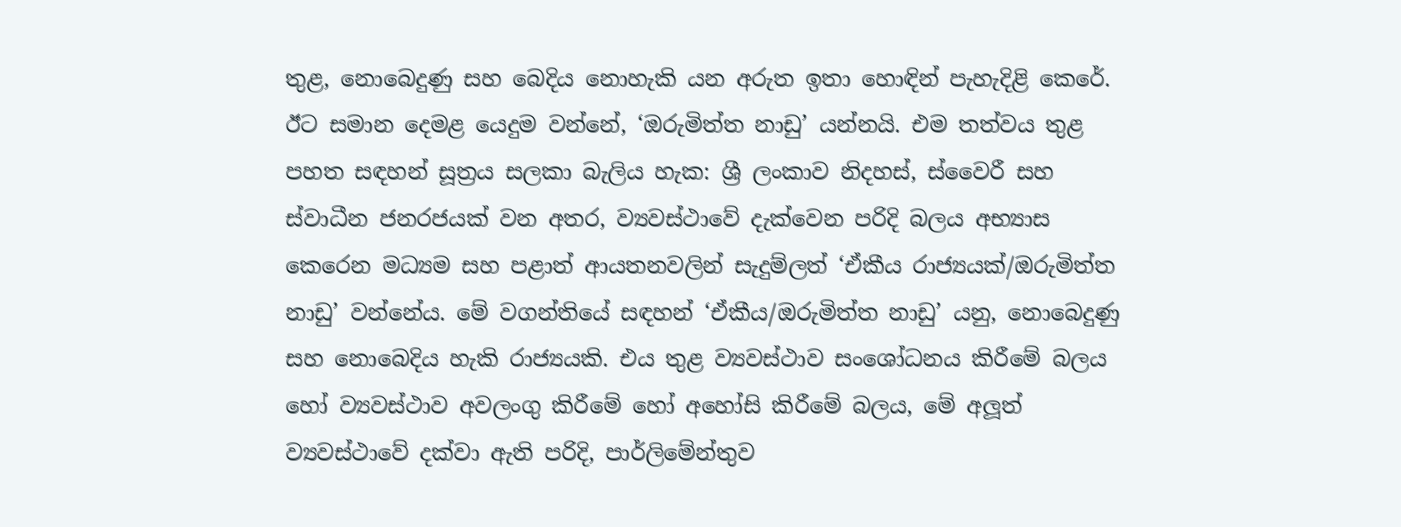තුළ, නොබෙදුණු සහ බෙදිය නොහැකි යන අරුත ඉතා හොඳින් පැහැදිළි කෙරේ. ඊට සමාන දෙමළ යෙදුම වන්නේ, ‘ඔරුමිත්ත නාඩු’ යන්නයි. එම තත්වය තුළ පහත සඳහන් සූත්‍රය සලකා බැලිය හැක: ශ්‍රී ලංකාව නිදහස්, ස්වෛරී සහ ස්වාධීන ජනරජයක් වන අතර, ව්‍යවස්ථාවේ දැක්වෙන පරිදි බලය අභ්‍යාස කෙරෙන මධ්‍යම සහ පළාත් ආයතනවලින් සැදුම්ලත් ‘ඒකීය රාජ්‍යයක්/ඔරුමිත්ත නාඩු’ වන්නේය. මේ වගන්තියේ සඳහන් ‘ඒකීය/ඔරුමිත්ත නාඩු’ යනු, නොබෙදුණු සහ නොබෙදිය හැකි රාජ්‍යයකි. එය තුළ ව්‍යවස්ථාව සංශෝධනය කිරීමේ බලය හෝ ව්‍යවස්ථාව අවලංගු කිරීමේ හෝ අහෝසි කිරීමේ බලය, මේ අලූත් ව්‍යවස්ථාවේ දක්වා ඇති පරිදි, පාර්ලිමේන්තුව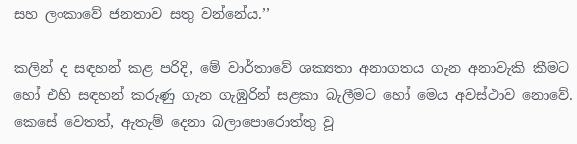සහ ලංකාවේ ජනතාව සතු වන්නේය.’’

කලින් ද සඳහන් කළ පරිදි, මේ වාර්තාවේ ශක්‍යතා අනාගතය ගැන අනාවැකි කීමට හෝ එහි සඳහන් කරුණු ගැන ගැඹුරින් සළකා බැලීමට හෝ මෙය අවස්ථාව නොවේ. කෙසේ වෙතත්, ඇතැම් දෙනා බලාපොරොත්තු වූ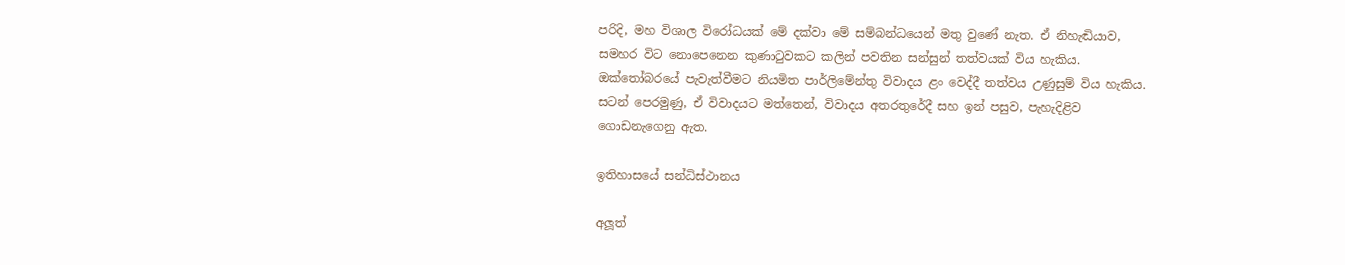පරිදි, මහ විශාල විරෝධයක් මේ දක්වා මේ සම්බන්ධයෙන් මතු වුණේ නැත. ඒ නිහැඬියාව, සමහර විට නොපෙනෙන කුණාටුවකට කලින් පවතින සන්සුන් තත්වයක් විය හැකිය. ඔක්තෝබරයේ පැවැත්වීමට නියමිත පාර්ලිමේන්තු විවාදය ළං වෙද්දී තත්වය උණුසුම් විය හැකිය. සටන් පෙරමුණු, ඒ විවාදයට මත්තෙන්, විවාදය අතරතුරේදී සහ ඉන් පසුව, පැහැදිළිව ගොඩනැගෙනු ඇත.

ඉතිහාසයේ සන්ධිස්ථානය

අලූත්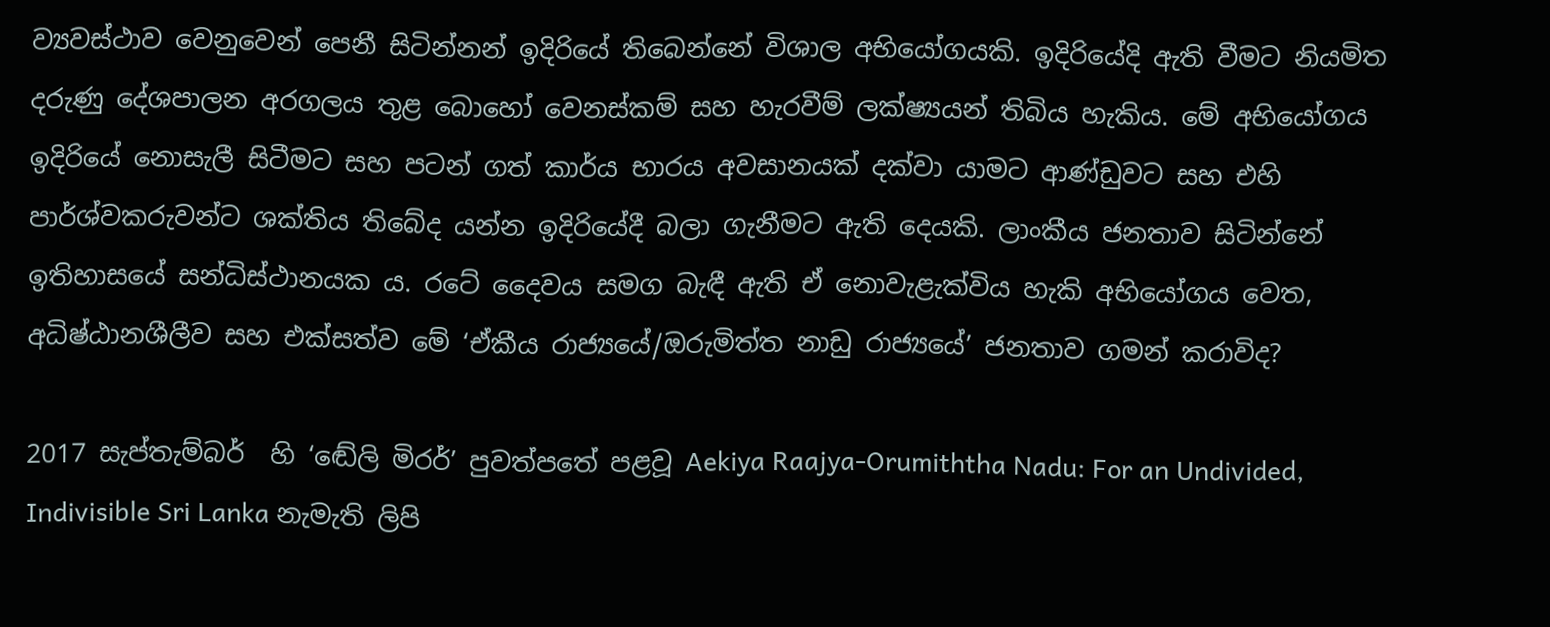ව්‍යවස්ථාව වෙනුවෙන් පෙනී සිටින්නන් ඉදිරියේ තිබෙන්නේ විශාල අභියෝගයකි. ඉදිරියේදි ඇති වීමට නියමිත දරුණු දේශපාලන අරගලය තුළ බොහෝ වෙනස්කම් සහ හැරවීම් ලක්ෂ්‍යයන් තිබිය හැකිය. මේ අභියෝගය ඉදිරියේ නොසැලී සිටීමට සහ පටන් ගත් කාර්ය භාරය අවසානයක් දක්වා යාමට ආණ්ඩුවට සහ එහි පාර්ශ්වකරුවන්ට ශක්තිය තිබේද යන්න ඉදිරියේදී බලා ගැනීමට ඇති දෙයකි. ලාංකීය ජනතාව සිටින්නේ ඉතිහාසයේ සන්ධිස්ථානයක ය. රටේ දෛවය සමග බැඳී ඇති ඒ නොවැළැක්විය හැකි අභියෝගය වෙත, අධිෂ්ඨානශීලීව සහ එක්සත්ව මේ ‘ඒකීය රාජ්‍යයේ/ඔරුමිත්ත නාඩු රාජ්‍යයේ’ ජනතාව ගමන් කරාවිද?

2017 සැප්තැම්බර්  හි ‘ඬේලි මිරර්’ පුවත්පතේ පළවූ Aekiya Raajya-Orumiththa Nadu: For an Undivided, Indivisible Sri Lanka නැමැති ලිපි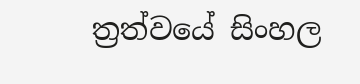ත්‍රත්වයේ සිංහල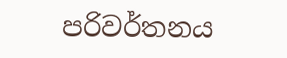පරිවර්තනය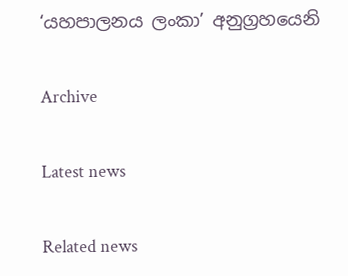‘යහපාලනය ලංකා’ අනුග්‍රහයෙනි

Archive

Latest news

Related news